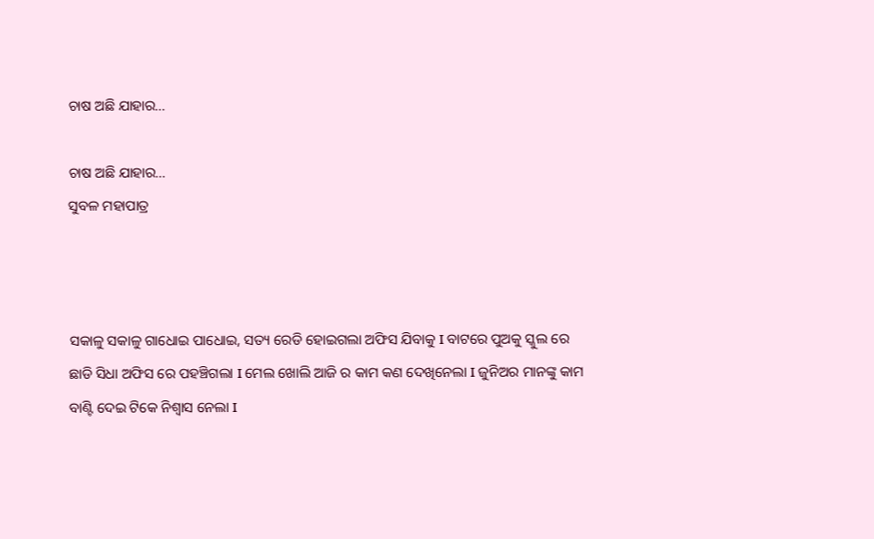ଚାଷ ଅଛି ଯାହାର…

ଚାଷ ଅଛି ଯାହାର…
ସୁବଳ ମହାପାତ୍ର



ସକାଳୁ ସକାଳୁ ଗାଧୋଇ ପାଧୋଇ, ସତ୍ୟ ରେଡି ହୋଇଗଲା ଅଫିସ ଯିବାକୁ I ବାଟରେ ପୁଅକୁ ସ୍କୁଲ ରେ ଛାଡି ସିଧା ଅଫିସ ରେ ପହଞ୍ଚିଗଲା I ମେଲ ଖୋଲି ଆଜି ର କାମ କଣ ଦେଖିନେଲା I ଜୁନିଅର ମାନଙ୍କୁ କାମ ବାଣ୍ଟି ଦେଇ ଟିକେ ନିଶ୍ୱାସ ନେଲା I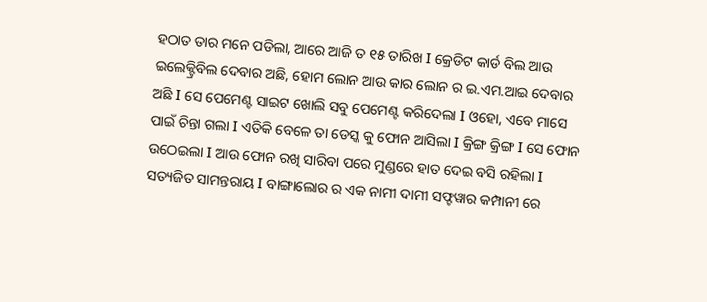ହଠାତ ତାର ମନେ ପଡିଲା, ଆରେ ଆଜି ତ ୧୫ ତାରିଖ I କ୍ରେଡିଟ କାର୍ଡ ବିଲ ଆଉ ଇଲେକ୍ଟ୍ରିବିଲ ଦେବାର ଅଛି, ହୋମ ଲୋନ ଆଉ କାର ଲୋନ ର ଇ.ଏମ.ଆଇ ଦେବାର ଅଛି I ସେ ପେମେଣ୍ଟ ସାଇଟ ଖୋଲି ସବୁ ପେମେଣ୍ଟ କରିଦେଲା I ଓହୋ, ଏବେ ମାସେ ପାଇଁ ଚିନ୍ତା ଗଲା I ଏତିକି ବେଳେ ତା ଡେସ୍କ କୁ ଫୋନ ଆସିଲା I କ୍ରିଙ୍ଗ କ୍ରିଙ୍ଗ I ସେ ଫୋନ ଉଠେଇଲା I ଆଉ ଫୋନ ରଖି ସାରିବା ପରେ ମୁଣ୍ଡରେ ହାତ ଦେଇ ବସି ରହିଲା I
ସତ୍ୟଜିତ ସାମନ୍ତରାୟ I ବାଙ୍ଗାଲୋର ର ଏକ ନାମୀ ଦାମୀ ସଫ୍ଟୱାର କମ୍ପାନୀ ରେ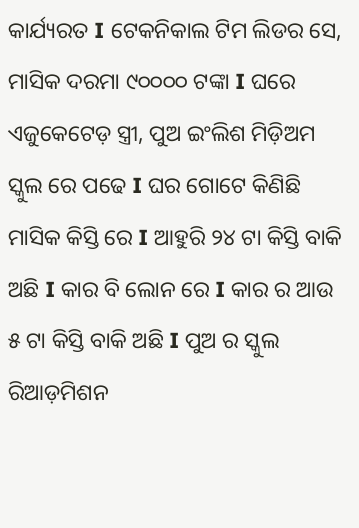କାର୍ଯ୍ୟରତ I ଟେକନିକାଲ ଟିମ ଲିଡର ସେ, ମାସିକ ଦରମା ୯୦୦୦୦ ଟଙ୍କା I ଘରେ ଏଜୁକେଟେଡ଼ ସ୍ତ୍ରୀ, ପୁଅ ଇଂଲିଶ ମିଡ଼ିଅମ ସ୍କୁଲ ରେ ପଢେ I ଘର ଗୋଟେ କିଣିଛି ମାସିକ କିସ୍ତି ରେ I ଆହୁରି ୨୪ ଟା କିସ୍ତି ବାକି ଅଛି I କାର ବି ଲୋନ ରେ I କାର ର ଆଉ ୫ ଟା କିସ୍ତି ବାକି ଅଛି I ପୁଅ ର ସ୍କୁଲ ରିଆଡ଼ମିଶନ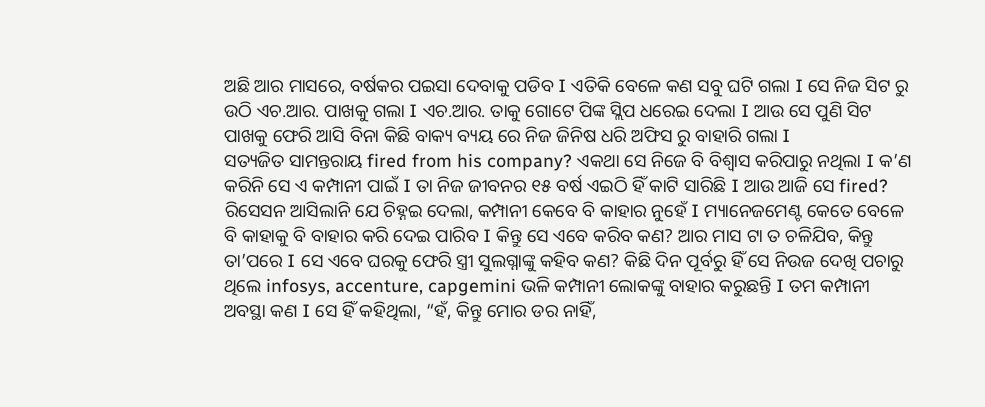ଅଛି ଆର ମାସରେ, ବର୍ଷକର ପଇସା ଦେବାକୁ ପଡିବ I ଏତିକି ବେଳେ କଣ ସବୁ ଘଟି ଗଲା I ସେ ନିଜ ସିଟ ରୁ ଉଠି ଏଚ.ଆର. ପାଖକୁ ଗଲା I ଏଚ.ଆର. ତାକୁ ଗୋଟେ ପିଙ୍କ ସ୍ଲିପ ଧରେଇ ଦେଲା I ଆଉ ସେ ପୁଣି ସିଟ ପାଖକୁ ଫେରି ଆସି ବିନା କିଛି ବାକ୍ୟ ବ୍ୟୟ ରେ ନିଜ ଜିନିଷ ଧରି ଅଫିସ ରୁ ବାହାରି ଗଲା I
ସତ୍ୟଜିତ ସାମନ୍ତରାୟ fired from his company? ଏକଥା ସେ ନିଜେ ବି ବିଶ୍ୱାସ କରିପାରୁ ନଥିଲା I କ’ଣ କରିନି ସେ ଏ କମ୍ପାନୀ ପାଇଁ I ତା ନିଜ ଜୀବନର ୧୫ ବର୍ଷ ଏଇଠି ହିଁ କାଟି ସାରିଛି I ଆଉ ଆଜି ସେ fired? ରିସେସନ ଆସିଲାନି ଯେ ଚିହ୍ନଇ ଦେଲା, କମ୍ପାନୀ କେବେ ବି କାହାର ନୁହେଁ I ମ୍ୟାନେଜମେଣ୍ଟ କେତେ ବେଳେ ବି କାହାକୁ ବି ବାହାର କରି ଦେଇ ପାରିବ I କିନ୍ତୁ ସେ ଏବେ କରିବ କଣ? ଆର ମାସ ଟା ତ ଚଳିଯିବ, କିନ୍ତୁ ତା’ପରେ I ସେ ଏବେ ଘରକୁ ଫେରି ସ୍ତ୍ରୀ ସୁଲଗ୍ନାଙ୍କୁ କହିବ କଣ? କିଛି ଦିନ ପୂର୍ବରୁ ହିଁ ସେ ନିଉଜ ଦେଖି ପଚାରୁ ଥିଲେ infosys, accenture, capgemini ଭଳି କମ୍ପାନୀ ଲୋକଙ୍କୁ ବାହାର କରୁଛନ୍ତି I ତମ କମ୍ପାନୀ ଅବସ୍ଥା କଣ I ସେ ହିଁ କହିଥିଲା, “ହଁ, କିନ୍ତୁ ମୋର ଡର ନାହିଁ,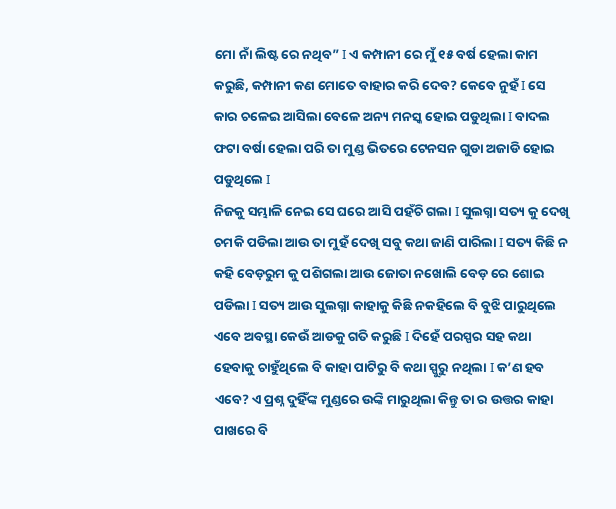ମୋ ନାଁ ଲିଷ୍ଟ ରେ ନଥିବ” I ଏ କମ୍ପାନୀ ରେ ମୁଁ ୧୫ ବର୍ଷ ହେଲା କାମ କରୁଛି, କମ୍ପାନୀ କଣ ମୋତେ ବାହାର କରି ଦେବ? କେବେ ନୁହଁ I ସେ କାର ଚଳେଇ ଆସିଲା ବେଳେ ଅନ୍ୟ ମନସ୍କ ହୋଇ ପଡୁଥିଲା I ବାଦଲ ଫଟା ବର୍ଷା ହେଲା ପରି ତା ମୁଣ୍ଡ ଭିତରେ ଟେନସନ ଗୁଡା ଅଜାଡି ହୋଇ ପଡୁଥିଲେ I
ନିଜକୁ ସମ୍ଭାଳି ନେଇ ସେ ଘରେ ଆସି ପହଁଚି ଗଲା I ସୁଲଗ୍ନା ସତ୍ୟ କୁ ଦେଖି ଚମକି ପଡିଲା ଆଉ ତା ମୁହଁ ଦେଖି ସବୁ କଥା ଜାଣି ପାରିଲା I ସତ୍ୟ କିଛି ନ କହି ବେଡ଼ରୁମ କୁ ପଶିଗଲା ଆଉ ଜୋତା ନଖୋଲି ବେଡ଼ ରେ ଶୋଇ ପଡିଲା I ସତ୍ୟ ଆଉ ସୁଲଗ୍ନା କାହାକୁ କିଛି ନକହିଲେ ବି ବୁଝି ପାରୁଥିଲେ ଏବେ ଅବସ୍ଥା କେଉଁ ଆଡକୁ ଗତି କରୁଛି I ଦିହେଁ ପରସ୍ପର ସହ କଥା ହେବାକୁ ଚାହୁଁଥିଲେ ବି କାହା ପାଟିରୁ ବି କଥା ସ୍ପୁରୁ ନଥିଲା I କ’ଣ ହବ ଏବେ? ଏ ପ୍ରଶ୍ନ ଦୁହିଁଙ୍କ ମୁଣ୍ଡରେ ଉଙ୍କି ମାରୁଥିଲା କିନ୍ତୁ ତା ର ଉତ୍ତର କାହା ପାଖରେ ବି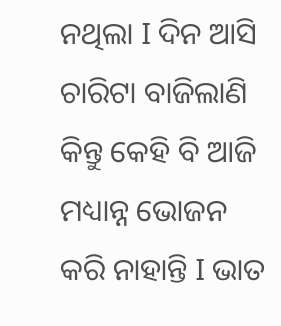ନଥିଲା I ଦିନ ଆସି ଚାରିଟା ବାଜିଲାଣି କିନ୍ତୁ କେହି ବି ଆଜି ମଧ୍ୟାନ୍ନ ଭୋଜନ କରି ନାହାନ୍ତି I ଭାତ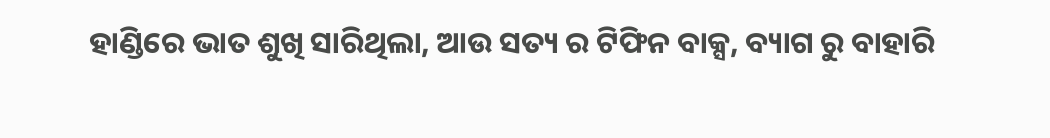ହାଣ୍ଡିରେ ଭାତ ଶୁଖି ସାରିଥିଲା, ଆଉ ସତ୍ୟ ର ଟିଫିନ ବାକ୍ସ, ବ୍ୟାଗ ରୁ ବାହାରି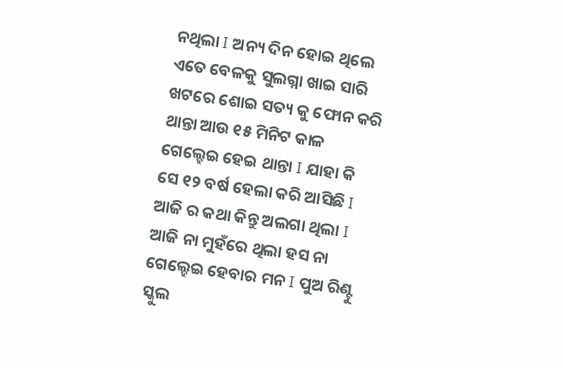ନଥିଲା I ଅନ୍ୟ ଦିନ ହୋଇ ଥିଲେ ଏତେ ବେଳକୁ ସୁଲଗ୍ନା ଖାଇ ସାରି ଖଟରେ ଶୋଇ ସତ୍ୟ କୁ ଫୋନ କରି ଥାନ୍ତା ଆଉ ୧୫ ମିନିଟ କାଳ ଗେଲ୍ହେଇ ହେଇ ଥାନ୍ତା I ଯାହା କି ସେ ୧୨ ବର୍ଷ ହେଲା କରି ଆସିଛି I ଆଜି ର କଥା କିନ୍ତୁ ଅଲଗା ଥିଲା I ଆଜି ନା ମୁହଁରେ ଥିଲା ହସ ନା ଗେଲ୍ହେଇ ହେବାର ମନ I ପୁଅ ରିଣ୍ଟୁ ସ୍କୁଲ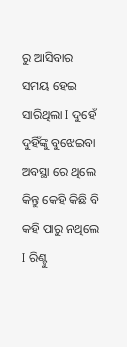ରୁ ଆସିବାର ସମୟ ହେଇ ସାରିଥିଲା I ଦୁହେଁ ଦୁହିଁଙ୍କୁ ବୁଝେଇବା ଅବସ୍ଥା ରେ ଥିଲେ କିନ୍ତୁ କେହି କିଛି ବି କହି ପାରୁ ନଥିଲେ I ରିଣ୍ଟୁ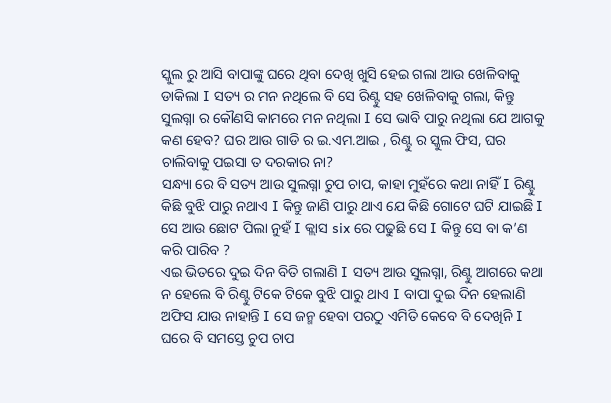ସ୍କୁଲ ରୁ ଆସି ବାପାଙ୍କୁ ଘରେ ଥିବା ଦେଖି ଖୁସି ହେଇ ଗଲା ଆଉ ଖେଳିବାକୁ ଡାକିଲା I ସତ୍ୟ ର ମନ ନଥିଲେ ବି ସେ ରିଣ୍ଟୁ ସହ ଖେଳିବାକୁ ଗଲା, କିନ୍ତୁ ସୁଲଗ୍ନା ର କୌଣସି କାମରେ ମନ ନଥିଲା I ସେ ଭାବି ପାରୁ ନଥିଲା ଯେ ଆଗକୁ କଣ ହେବ? ଘର ଆଉ ଗାଡି ର ଇ.ଏମ.ଆଇ , ରିଣ୍ଟୁ ର ସ୍କୁଲ ଫିସ, ଘର ଚାଲିବାକୁ ପଇସା ତ ଦରକାର ନା?
ସନ୍ଧ୍ୟା ରେ ବି ସତ୍ୟ ଆଉ ସୁଲଗ୍ନା ଚୁପ ଚାପ, କାହା ମୁହଁରେ କଥା ନାହିଁ I ରିଣ୍ଟୁ କିଛି ବୁଝି ପାରୁ ନଥାଏ I କିନ୍ତୁ ଜାଣି ପାରୁ ଥାଏ ଯେ କିଛି ଗୋଟେ ଘଟି ଯାଇଛି I ସେ ଆଉ ଛୋଟ ପିଲା ନୁହଁ I କ୍ଲାସ six ରେ ପଢୁଛି ସେ I କିନ୍ତୁ ସେ ବା କ’ଣ କରି ପାରିବ ?
ଏଇ ଭିତରେ ଦୁଇ ଦିନ ବିତି ଗଲାଣି I ସତ୍ୟ ଆଉ ସୁଲଗ୍ନା, ରିଣ୍ଟୁ ଆଗରେ କଥା ନ ହେଲେ ବି ରିଣ୍ଟୁ ଟିକେ ଟିକେ ବୁଝି ପାରୁ ଥାଏ I ବାପା ଦୁଇ ଦିନ ହେଲାଣି ଅଫିସ ଯାଉ ନାହାନ୍ତି I ସେ ଜନ୍ମ ହେବା ପରଠୁ ଏମିତି କେବେ ବି ଦେଖିନି I ଘରେ ବି ସମସ୍ତେ ଚୁପ ଚାପ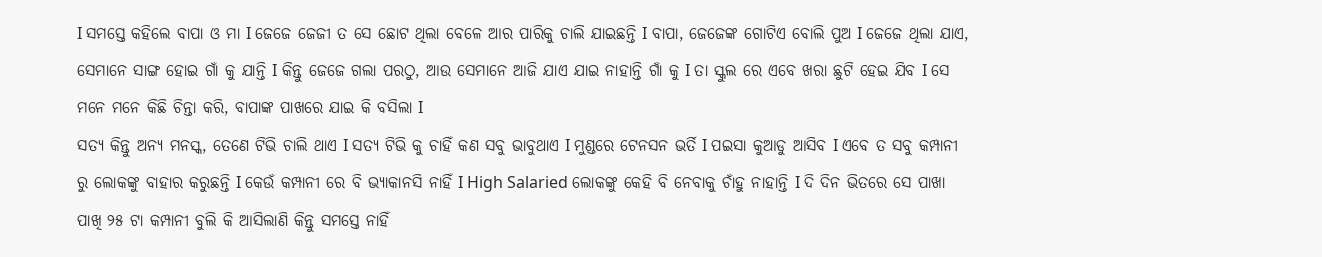I ସମସ୍ତେ କହିଲେ ବାପା ଓ ମା I ଜେଜେ ଜେଜୀ ତ ସେ ଛୋଟ ଥିଲା ବେଳେ ଆର ପାରିକୁ ଚାଲି ଯାଇଛନ୍ତି I ବାପା, ଜେଜେଙ୍କ ଗୋଟିଏ ବୋଲି ପୁଅ I ଜେଜେ ଥିଲା ଯାଏ, ସେମାନେ ସାଙ୍ଗ ହୋଇ ଗାଁ କୁ ଯାନ୍ତି I କିନ୍ତୁ ଜେଜେ ଗଲା ପରଠୁ, ଆଉ ସେମାନେ ଆଜି ଯାଏ ଯାଇ ନାହାନ୍ତି ଗାଁ କୁ I ତା ସ୍କୁଲ ରେ ଏବେ ଖରା ଛୁଟି ହେଇ ଯିବ I ସେ ମନେ ମନେ କିଛି ଚିନ୍ତା କରି, ବାପାଙ୍କ ପାଖରେ ଯାଇ କି ବସିଲା I
ସତ୍ୟ କିନ୍ତୁ ଅନ୍ୟ ମନସ୍କ, ତେଣେ ଟିଭି ଚାଲି ଥାଏ I ସତ୍ୟ ଟିଭି କୁ ଚାହିଁ କଣ ସବୁ ଭାବୁଥାଏ I ମୁଣ୍ଡରେ ଟେନସନ ଭର୍ତି I ପଇସା କୁଆଡୁ ଆସିବ I ଏବେ ତ ସବୁ କମ୍ପାନୀ ରୁ ଲୋକଙ୍କୁ ବାହାର କରୁଛନ୍ତି I କେଉଁ କମ୍ପାନୀ ରେ ବି ଭ୍ୟାକାନସି ନାହିଁ I High Salaried ଲୋକଙ୍କୁ କେହି ବି ନେବାକୁ ଚାଁହୁ ନାହାନ୍ତି I ଦି ଦିନ ଭିତରେ ସେ ପାଖା ପାଖି ୨୫ ଟା କମ୍ପାନୀ ବୁଲି କି ଆସିଲାଣି କିନ୍ତୁ ସମସ୍ତେ ନାହିଁ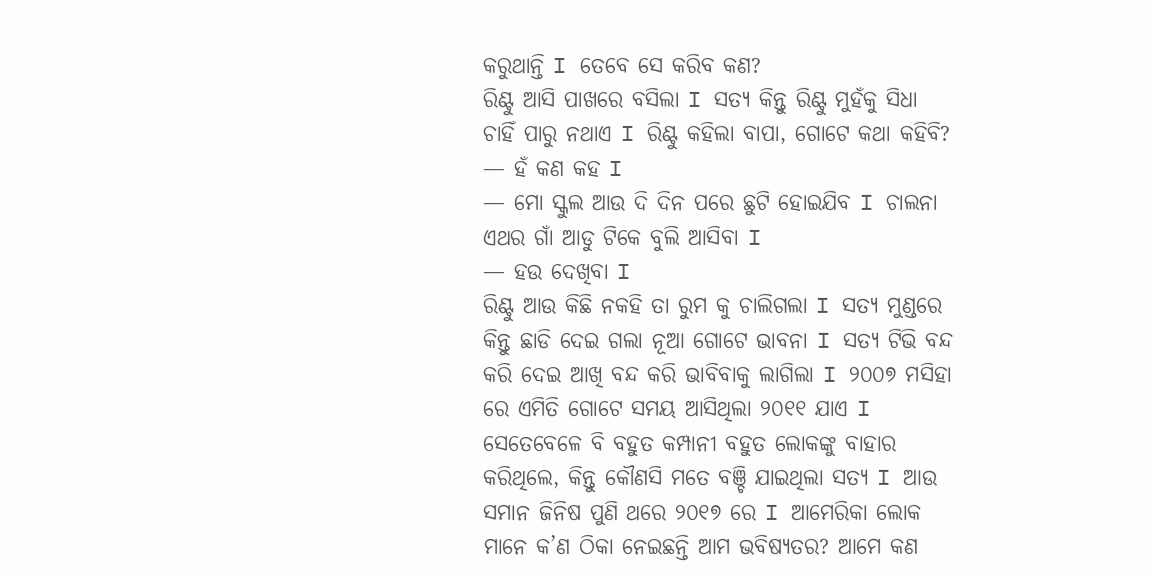କରୁଥାନ୍ତି I ତେବେ ସେ କରିବ କଣ?
ରିଣ୍ଟୁ ଆସି ପାଖରେ ବସିଲା I ସତ୍ୟ କିନ୍ତୁ ରିଣ୍ଟୁ ମୁହଁକୁ ସିଧା ଚାହିଁ ପାରୁ ନଥାଏ I ରିଣ୍ଟୁ କହିଲା ବାପା, ଗୋଟେ କଥା କହିବି?
— ହଁ କଣ କହ I
— ମୋ ସ୍କୁଲ ଆଉ ଦି ଦିନ ପରେ ଛୁଟି ହୋଇଯିବ I ଚାଲନା ଏଥର ଗାଁ ଆଡୁ ଟିକେ ବୁଲି ଆସିବା I
— ହଉ ଦେଖିବା I
ରିଣ୍ଟୁ ଆଉ କିଛି ନକହି ତା ରୁମ କୁ ଚାଲିଗଲା I ସତ୍ୟ ମୁଣ୍ଡରେ କିନ୍ତୁ ଛାଡି ଦେଇ ଗଲା ନୂଆ ଗୋଟେ ଭାବନା I ସତ୍ୟ ଟିଭି ବନ୍ଦ କରି ଦେଇ ଆଖି ବନ୍ଦ କରି ଭାବିବାକୁ ଲାଗିଲା I ୨୦୦୭ ମସିହା ରେ ଏମିତି ଗୋଟେ ସମୟ ଆସିଥିଲା ୨୦୧୧ ଯାଏ I ସେତେବେଳେ ବି ବହୁତ କମ୍ପାନୀ ବହୁତ ଲୋକଙ୍କୁ ବାହାର କରିଥିଲେ, କିନ୍ତୁ କୌଣସି ମତେ ବଞ୍ଚି ଯାଇଥିଲା ସତ୍ୟ I ଆଉ ସମାନ ଜିନିଷ ପୁଣି ଥରେ ୨୦୧୭ ରେ I ଆମେରିକା ଲୋକ ମାନେ କ’ଣ ଠିକା ନେଇଛନ୍ତି ଆମ ଭବିଷ୍ୟତର? ଆମେ କଣ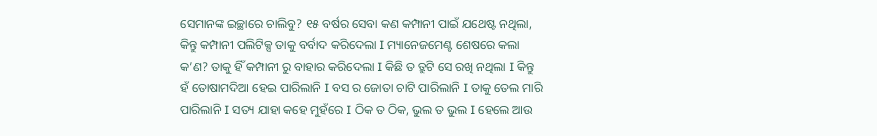ସେମାନଙ୍କ ଇଚ୍ଛାରେ ଚାଲିବୁ? ୧୫ ବର୍ଷର ସେବା କଣ କମ୍ପାନୀ ପାଇଁ ଯଥେଷ୍ଟ ନଥିଲା, କିନ୍ତୁ କମ୍ପାନୀ ପଲିଟିକ୍ସ ତାକୁ ବର୍ବାଦ କରିଦେଲା I ମ୍ୟାନେଜମେଣ୍ଟ ଶେଷରେ କଲା କ’ଣ? ତାକୁ ହିଁ କମ୍ପାନୀ ରୁ ବାହାର କରିଦେଲା I କିଛି ତ ତ୍ରୁଟି ସେ ରଖି ନଥିଲା I କିନ୍ତୁ ହଁ ତୋଷାମଦିଆ ହେଇ ପାରିଲାନି I ବସ ର ଜୋତା ଚାଟି ପାରିଲାନି I ତାକୁ ତେଲ ମାରି ପାରିଲାନି I ସତ୍ୟ ଯାହା କହେ ମୁହଁରେ I ଠିକ ତ ଠିକ, ଭୁଲ ତ ଭୁଲ I ହେଲେ ଆଉ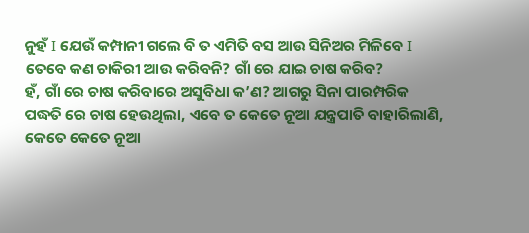ନୁହଁ I ଯେଉଁ କମ୍ପାନୀ ଗଲେ ବି ତ ଏମିତି ବସ ଆଉ ସିନିଅର ମିଳିବେ I ତେବେ କଣ ଚାକିରୀ ଆଉ କରିବନି? ଗାଁ ରେ ଯାଇ ଚାଷ କରିବ?
ହଁ, ଗାଁ ରେ ଚାଷ କରିବାରେ ଅସୁବିଧା କ’ଣ? ଆଗରୁ ସିନା ପାରମ୍ପରିକ ପଦ୍ଧତି ରେ ଚାଷ ହେଉଥିଲା, ଏବେ ତ କେତେ ନୂଆ ଯନ୍ତ୍ରପାତି ବାହାରିଲାଣି, କେତେ କେତେ ନୂଆ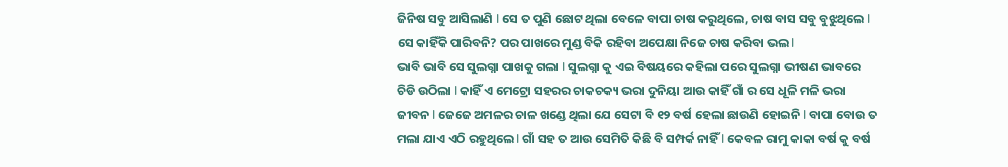ଜିନିଷ ସବୁ ଆସିଲାଣି I ସେ ତ ପୁଣି ଛୋଟ ଥିଲା ବେଳେ ବାପା ଚାଷ କରୁଥିଲେ, ଚାଷ ବାସ ସବୁ ବୁଝୁଥିଲେ I ସେ କାହିଁକି ପାରିବନି? ପର ପାଖରେ ମୁଣ୍ଡ ବିକି ରହିବା ଅପେକ୍ଷା ନିଜେ ଚାଷ କରିବା ଭଲ I
ଭାବି ଭାବି ସେ ସୁଲଗ୍ନା ପାଖକୁ ଗଲା I ସୁଲଗ୍ନା କୁ ଏଇ ବିଷୟରେ କହିଲା ପରେ ସୁଲଗ୍ନା ଭୀଷଣ ଭାବରେ ଚିଡି ଉଠିଲା I କାହିଁ ଏ ମେଟ୍ରୋ ସହରର ଚାକଚକ୍ୟ ଭରା ଦୁନିୟା ଆଉ କାହିଁ ଗାଁ ର ସେ ଧୂଳି ମଳି ଭରା ଜୀବନ I ଜେଜେ ଅମଳର ଚାଳ ଖଣ୍ଡେ ଥିଲା ଯେ ସେଟା ବି ୧୨ ବର୍ଷ ହେଲା ଛାଉଣି ହୋଇନି I ବାପା ବୋଉ ତ ମଲା ଯାଏ ଏଠି ରହୁଥିଲେ I ଗାଁ ସହ ତ ଆଉ ସେମିତି କିଛି ବି ସମ୍ପର୍କ ନାହିଁ I କେବଳ ରାମୁ କାକା ବର୍ଷ କୁ ବର୍ଷ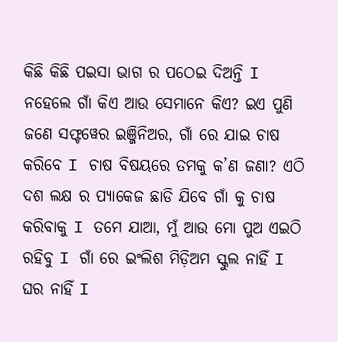କିଛି କିଛି ପଇସା ଭାଗ ର ପଠେଇ ଦିଅନ୍ତି I ନହେଲେ ଗାଁ କିଏ ଆଉ ସେମାନେ କିଏ? ଇଏ ପୁଣି ଜଣେ ସଫ୍ଟୱେର ଇଞ୍ଜିନିଅର, ଗାଁ ରେ ଯାଇ ଚାଷ କରିବେ I ଚାଷ ବିଷୟରେ ତମକୁ କ’ଣ ଜଣା? ଏଠି ଦଶ ଲକ୍ଷ ର ପ୍ୟାକେଜ ଛାଡି ଯିବେ ଗାଁ କୁ ଚାଷ କରିବାକୁ I ତମେ ଯାଆ, ମୁଁ ଆଉ ମୋ ପୁଅ ଏଇଠି ରହିବୁ I ଗାଁ ରେ ଇଂଲିଶ ମିଡ଼ିଅମ ସ୍କୁଲ ନାହିଁ I ଘର ନାହିଁ I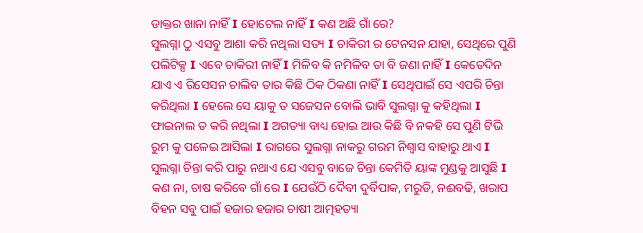ଡାକ୍ତର ଖାନା ନାହିଁ I ହୋଟେଲ ନାହିଁ I କଣ ଅଛି ଗାଁ ରେ?
ସୁଲଗ୍ନା ଠୁ ଏସବୁ ଆଶା କରି ନଥିଲା ସତ୍ୟ I ଚାକିରୀ ର ଟେନସନ ଯାହା, ସେଥିରେ ପୁଣି ପଲିଟିକ୍ସ I ଏବେ ଚାକିରୀ ନାହିଁ I ମିଳିବ କି ନମିଳିବ ତା ବି ଜଣା ନାହିଁ I କେତେଦିନ ଯାଏ ଏ ରିସେସନ ଚାଲିବ ତାର କିଛି ଠିକ ଠିକଣା ନାହିଁ I ସେଥିପାଇଁ ସେ ଏପରି ଚିନ୍ତା କରିଥିଲା I ହେଲେ ସେ ୟାକୁ ତ ସଜେସନ ବୋଲି ଭାବି ସୁଲଗ୍ନା କୁ କହିଥିଲା I ଫାଇନାଲ ତ କରି ନଥିଲା I ଅଗତ୍ୟା ବାଧ୍ୟ ହୋଇ ଆଉ କିଛି ବି ନକହି ସେ ପୁଣି ଟିଭି ରୁମ କୁ ପଳେଇ ଆସିଲା I ରାଗରେ ସୁଲଗ୍ନା ନାକରୁ ଗରମ ନିଶ୍ୱାସ ବାହାରୁ ଥାଏ I ସୁଲଗ୍ନା ଚିନ୍ତା କରି ପାରୁ ନଥାଏ ଯେ ଏସବୁ ବାଜେ ଚିନ୍ତା କେମିତି ୟାଙ୍କ ମୁଣ୍ଡକୁ ଆସୁଛି I କଣ ନା, ଚାଷ କରିବେ ଗାଁ ରେ I ଯେଉଁଠି ଦୈବୀ ଦୁର୍ବିପାକ, ମରୁଡି, ନଈବଢି, ଖରାପ ବିହନ ସବୁ ପାଇଁ ହଜାର ହଜାର ଚାଷୀ ଆତ୍ମହତ୍ୟା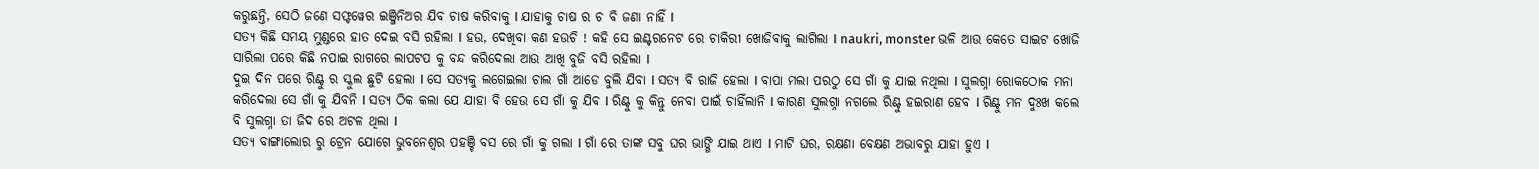କରୁଛନ୍ତି, ସେଠି ଜଣେ ସଫ୍ଟୱେର ଇଞ୍ଜିନିଅର ଯିବ ଚାଷ କରିବାକୁ I ଯାହାକୁ ଚାଷ ର ଚ ବି ଜଣା ନାହିଁ I
ସତ୍ୟ କିଛି ସମୟ ମୁଣ୍ଡରେ ହାତ ଦେଇ ବସି ରହିଲା I ହଉ, ଦେଖିବା କଣ ହଉଚି ! କହି ସେ ଇଣ୍ଟରନେଟ ରେ ଚାକିରୀ ଖୋଜିବାକୁ ଲାଗିଲା I naukri, monster ଭଳି ଆଉ କେତେ ସାଇଟ ଖୋଜି ସାରିଲା ପରେ କିଛି ନପାଇ ରାଗରେ ଲାପଟପ କୁ ବନ୍ଦ କରିଦେଲା ଆଉ ଆଖି ବୁଜି ବସି ରହିଲା I
ଦୁଇ ଦିନ ପରେ ରିଣ୍ଟୁ ର ସ୍କୁଲ ଛୁଟି ହେଲା I ସେ ସତ୍ୟକୁ ଲଗେଇଲା ଚାଲ ଗାଁ ଆଡେ ବୁଲି ଯିବା I ସତ୍ୟ ବି ରାଜି ହେଲା I ବାପା ମଲା ପରଠୁ ସେ ଗାଁ କୁ ଯାଇ ନଥିଲା I ସୁଲଗ୍ନା ରୋକଠୋକ ମନା କରିଦେଲା ସେ ଗାଁ କୁ ଯିବନି I ସତ୍ୟ ଠିକ କଲା ଯେ ଯାହା ବି ହେଉ ସେ ଗାଁ କୁ ଯିବ I ରିଣ୍ଟୁ କୁ କିନ୍ତୁ ନେବା ପାଇଁ ଚାହିଁଲାନି I କାରଣ ସୁଲଗ୍ନା ନଗଲେ ରିଣ୍ଟୁ ହଇରାଣ ହେବ I ରିଣ୍ଟୁ ମନ ଦୁଃଖ କଲେ ବି ସୁଲଗ୍ନା ତା ଜିଦ ରେ ଅଟଳ ଥିଲା I
ସତ୍ୟ ବାଙ୍ଗାଲୋର ରୁ ଟ୍ରେନ ଯୋଗେ ଭୁବନେଶ୍ୱର ପହଞ୍ଚି ବସ ରେ ଗାଁ କୁ ଗଲା I ଗାଁ ରେ ତାଙ୍କ ସବୁ ଘର ଭାଙ୍ଗି ଯାଇ ଥାଏ I ମାଟି ଘର, ରକ୍ଷଣା ବେକ୍ଷଣ ଅଭାବରୁ ଯାହା ହୁଏ I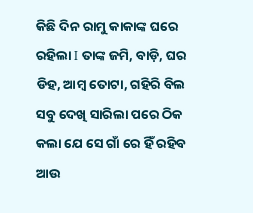କିଛି ଦିନ ରାମୁ କାକାଙ୍କ ଘରେ ରହିଲା I ତାଙ୍କ ଜମି, ବାଡ଼ି, ଘର ଡିହ, ଆମ୍ବ ତୋଟା, ଗହିରି ବିଲ ସବୁ ଦେଖି ସାରିଲା ପରେ ଠିକ କଲା ଯେ ସେ ଗାଁ ରେ ହିଁ ରହିବ ଆଉ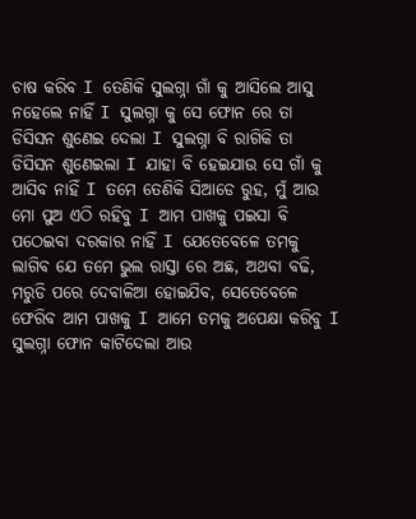ଚାଷ କରିବ I ତେଣିକି ସୁଲଗ୍ନା ଗାଁ କୁ ଆସିଲେ ଆସୁ ନହେଲେ ନାହିଁ I ସୁଲଗ୍ନା କୁ ସେ ଫୋନ ରେ ତା ଡିସିସନ ଶୁଣେଇ ଦେଲା I ସୁଲଗ୍ନା ବି ରାଗିକି ତା ଡିସିସନ ଶୁଣେଇଲା I ଯାହା ବି ହେଇଯାଉ ସେ ଗାଁ କୁ ଆସିବ ନାହିଁ I ତମେ ତେଣିକି ସିଆଡେ ରୁହ, ମୁଁ ଆଉ ମୋ ପୁଅ ଏଠି ରହିବୁ I ଆମ ପାଖକୁ ପଇସା ବି ପଠେଇବା ଦରକାର ନାହିଁ I ଯେତେବେଳେ ତମକୁ ଲାଗିବ ଯେ ତମେ ଭୁଲ ରାସ୍ତା ରେ ଅଛ, ଅଥବା ବଢି, ମରୁଡି ପରେ ଦେବାଳିଆ ହୋଇଯିବ, ସେତେବେଳେ ଫେରିବ ଆମ ପାଖକୁ I ଆମେ ତମକୁ ଅପେକ୍ଷା କରିବୁ I ସୁଲଗ୍ନା ଫୋନ କାଟିଦେଲା ଆଉ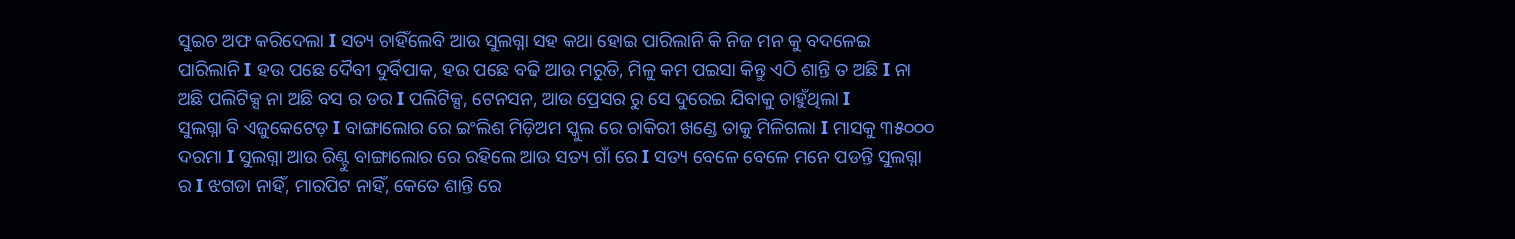ସୁଇଚ ଅଫ କରିଦେଲା I ସତ୍ୟ ଚାହିଁଲେବି ଆଉ ସୁଲଗ୍ନା ସହ କଥା ହୋଇ ପାରିଲାନି କି ନିଜ ମନ କୁ ବଦଳେଇ ପାରିଲାନି I ହଉ ପଛେ ଦୈବୀ ଦୁର୍ବିପାକ, ହଉ ପଛେ ବଢି ଆଉ ମରୁଡି, ମିଳୁ କମ ପଇସା କିନ୍ତୁ ଏଠି ଶାନ୍ତି ତ ଅଛି I ନା ଅଛି ପଲିଟିକ୍ସ ନା ଅଛି ବସ ର ଡର I ପଲିଟିକ୍ସ, ଟେନସନ, ଆଉ ପ୍ରେସର ରୁ ସେ ଦୁରେଇ ଯିବାକୁ ଚାହୁଁଥିଲା I
ସୁଲଗ୍ନା ବି ଏଜୁକେଟେଡ଼ I ବାଙ୍ଗାଲୋର ରେ ଇଂଲିଶ ମିଡ଼ିଅମ ସ୍କୁଲ ରେ ଚାକିରୀ ଖଣ୍ଡେ ତାକୁ ମିଳିଗଲା I ମାସକୁ ୩୫୦୦୦ ଦରମା I ସୁଲଗ୍ନା ଆଉ ରିଣ୍ଟୁ ବାଙ୍ଗାଲୋର ରେ ରହିଲେ ଆଉ ସତ୍ୟ ଗାଁ ରେ I ସତ୍ୟ ବେଳେ ବେଳେ ମନେ ପଡନ୍ତି ସୁଲଗ୍ନା ର I ଝଗଡା ନାହିଁ, ମାରପିଟ ନାହିଁ, କେତେ ଶାନ୍ତି ରେ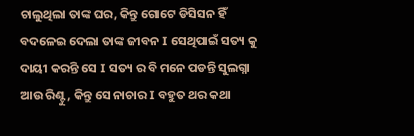ଚାଲୁଥିଲା ତାଙ୍କ ଘର, କିନ୍ତୁ ଗୋଟେ ଡିସିସନ ହିଁ ବଦଳେଇ ଦେଲା ତାଙ୍କ ଜୀବନ I ସେଥିପାଇଁ ସତ୍ୟ କୁ ଦାୟୀ କରନ୍ତି ସେ I ସତ୍ୟ ର ବି ମନେ ପଡନ୍ତି ସୁଲଗ୍ନା ଆଉ ରିଣ୍ଟୁ, କିନ୍ତୁ ସେ ନାଚାର I ବହୁତ ଥର କଥା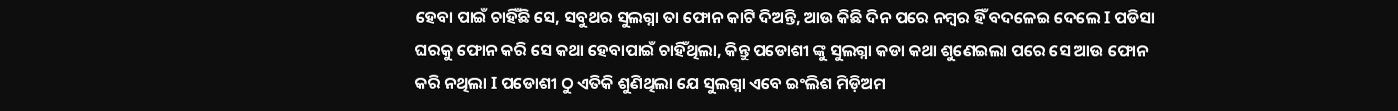ହେବା ପାଇଁ ଚାହିଁଛି ସେ, ସବୁଥର ସୁଲଗ୍ନା ତା ଫୋନ କାଟି ଦିଅନ୍ତି, ଆଉ କିଛି ଦିନ ପରେ ନମ୍ବର ହିଁ ବଦଳେଇ ଦେଲେ I ପଡିସା ଘରକୁ ଫୋନ କରି ସେ କଥା ହେବାପାଇଁ ଚାହିଁଥିଲା, କିନ୍ତୁ ପଡୋଶୀ ଙ୍କୁ ସୁଲଗ୍ନା କଡା କଥା ଶୁଣେଇଲା ପରେ ସେ ଆଉ ଫୋନ କରି ନଥିଲା I ପଡୋଶୀ ଠୁ ଏତିକି ଶୁଣିଥିଲା ଯେ ସୁଲଗ୍ନା ଏବେ ଇଂଲିଶ ମିଡ଼ିଅମ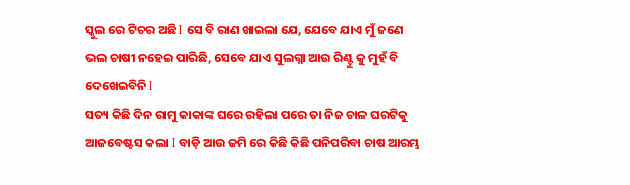ସ୍କୁଲ ରେ ଟିଚର ଅଛି I ସେ ବି ରାଣ ଖାଇଲା ଯେ, ଯେବେ ଯାଏ ମୁଁ ଜଣେ ଭଲ ଚାଷୀ ନହେଇ ପାରିଛି, ସେବେ ଯାଏ ସୁଲଗ୍ନା ଆଉ ରିଣ୍ଟୁ କୁ ମୁହଁ ବି ଦେଖେଇବିନି I
ସତ୍ୟ କିଛି ଦିନ ରାମୁ କାକାଙ୍କ ଘରେ ରହିଲା ପରେ ତା ନିଜ ଚାଳ ଘରଟିକୁ ଆଜବେଷ୍ଟସ କଲା I ବାଡ଼ି ଆଉ ଜମି ରେ କିଛି କିଛି ପନିପରିବା ଚାଷ ଆରମ୍ଭ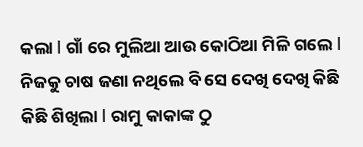କଲା I ଗାଁ ରେ ମୁଲିଆ ଆଉ କୋଠିଆ ମିଳି ଗଲେ I ନିଜକୁ ଚାଷ ଜଣା ନଥିଲେ ବି ସେ ଦେଖି ଦେଖି କିଛି କିଛି ଶିଖିଲା I ରାମୁ କାକାଙ୍କ ଠୁ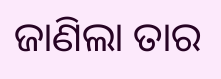ଜାଣିଲା ତାର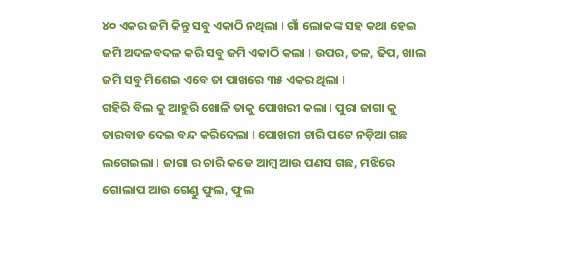୪୦ ଏକର ଜମି କିନ୍ତୁ ସବୁ ଏକାଠି ନଥିଲା I ଗାଁ ଲୋକଙ୍କ ସହ କଥା ହେଇ ଜମି ଅଦଳବଦଳ କରି ସବୁ ଜମି ଏକାଠି କଲା I ଉପର, ତଳ, ଢିପ, ଖାଲ ଜମି ସବୁ ମିଶେଇ ଏବେ ତା ପାଖରେ ୩୫ ଏକର ଥିଲା I
ଗହିରି ବିଲ କୁ ଆହୁରି ଖୋଳି ତାକୁ ପୋଖରୀ କଲା I ପୁରା ଜାଗା କୁ ତାରବାଡ ଦେଇ ବନ୍ଦ କରିଦେଲା I ପୋଖରୀ ଚାରି ପଟେ ନଡ଼ିଆ ଗଛ ଲଗେଇଲା I ଜାଗା ର ଚାରି କଡେ ଆମ୍ବ ଆଉ ପଣସ ଗଛ, ମଝିରେ ଗୋଲାପ ଆଉ ଗେଣ୍ଡୁ ଫୁଲ, ଫୁଲ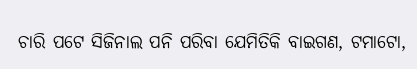ଚାରି ପଟେ ସିଜିନାଲ ପନି ପରିବା ଯେମିତିକି ବାଇଗଣ, ଟମାଟୋ,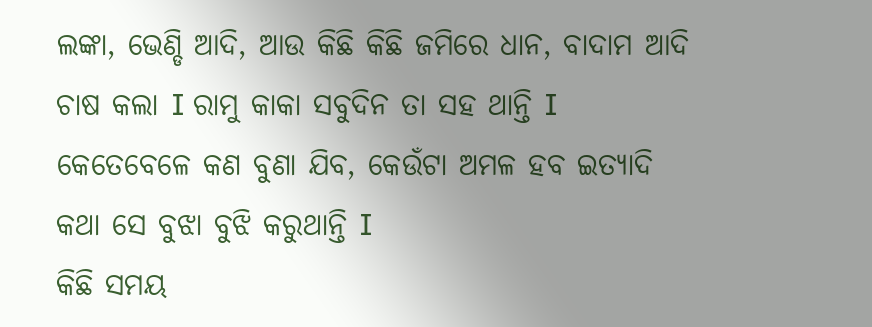ଲଙ୍କା, ଭେଣ୍ଡି ଆଦି, ଆଉ କିଛି କିଛି ଜମିରେ ଧାନ, ବାଦାମ ଆଦି ଚାଷ କଲା I ରାମୁ କାକା ସବୁଦିନ ତା ସହ ଥାନ୍ତି I କେତେବେଳେ କଣ ବୁଣା ଯିବ, କେଉଁଟା ଅମଳ ହବ ଇତ୍ୟାଦି କଥା ସେ ବୁଝା ବୁଝି କରୁଥାନ୍ତି I
କିଛି ସମୟ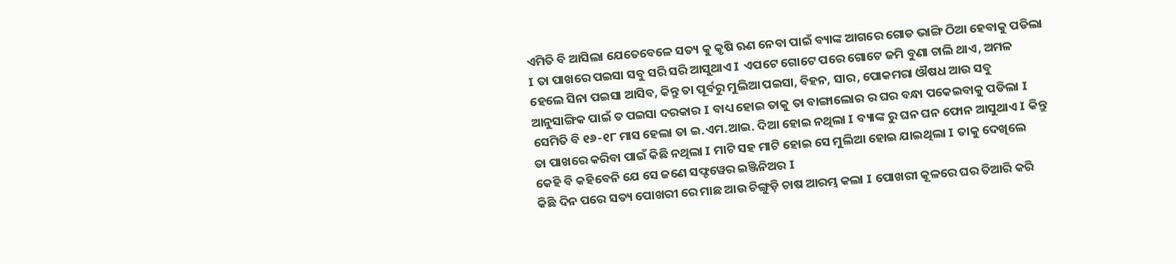ଏମିତି ବି ଆସିଲା ଯେତେବେଳେ ସତ୍ୟ କୁ କୃଷି ଋଣ ନେବା ପାଇଁ ବ୍ୟାଙ୍କ ଆଗରେ ଗୋଡ ଭାଙ୍ଗି ଠିଆ ହେବାକୁ ପଡିଲା I ତା ପାଖରେ ପଇସା ସବୁ ସରି ସରି ଆସୁଥାଏ I ଏପଟେ ଗୋଟେ ପରେ ଗୋଟେ ଜମି ବୁଣା ଚାଲି ଥାଏ, ଅମଳ ହେଲେ ସିନା ପଇସା ଆସିବ, କିନ୍ତୁ ତା ପୂର୍ବରୁ ମୁଲିଆ ପଇସା, ବିହନ, ସାର, ପୋକମରା ଔଷଧ ଆଉ ସବୁ ଆନୁସାଙ୍ଗିକ ପାଇଁ ତ ପଇସା ଦରକାର I ବାଧ୍ୟ ହୋଇ ତାକୁ ତା ବାଙ୍ଗାଲୋର ର ଘର ବନ୍ଧା ପକେଇବାକୁ ପଡିଲା I ସେମିତି ବି ୧୬-୧୮ ମାସ ହେଲା ତା ଇ.ଏମ.ଆଇ. ଦିଆ ହୋଇ ନଥିଲା I ବ୍ୟାଙ୍କ ରୁ ଘନ ଘନ ଫୋନ ଆସୁଥାଏ I କିନ୍ତୁ ତା ପାଖରେ କରିବା ପାଇଁ କିଛି ନଥିଲା I ମାଟି ସହ ମାଟି ହୋଇ ସେ ମୁଲିଆ ହୋଇ ଯାଇଥିଲା I ତାକୁ ଦେଖିଲେ କେହି ବି କହିବେନି ଯେ ସେ ଜଣେ ସଫ୍ଟୱେର ଇଞ୍ଜିନିଅର I
କିଛି ଦିନ ପରେ ସତ୍ୟ ପୋଖରୀ ରେ ମାଛ ଆଉ ଚିଙ୍ଗୁଡ଼ି ଚାଷ ଆରମ୍ଭ କଲା I ପୋଖରୀ କୂଳରେ ଘର ତିଆରି କରି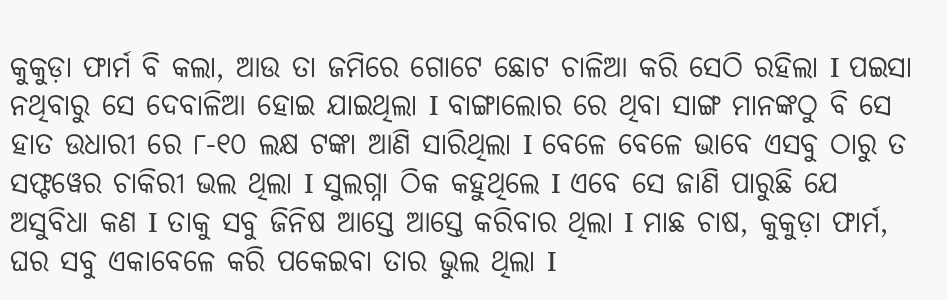କୁକୁଡ଼ା ଫାର୍ମ ବି କଲା, ଆଉ ତା ଜମିରେ ଗୋଟେ ଛୋଟ ଚାଳିଆ କରି ସେଠି ରହିଲା I ପଇସା ନଥିବାରୁ ସେ ଦେବାଳିଆ ହୋଇ ଯାଇଥିଲା I ବାଙ୍ଗାଲୋର ରେ ଥିବା ସାଙ୍ଗ ମାନଙ୍କଠୁ ବି ସେ ହାତ ଉଧାରୀ ରେ ୮-୧୦ ଲକ୍ଷ ଟଙ୍କା ଆଣି ସାରିଥିଲା I ବେଳେ ବେଳେ ଭାବେ ଏସବୁ ଠାରୁ ତ ସଫ୍ଟୱେର ଚାକିରୀ ଭଲ ଥିଲା I ସୁଲଗ୍ନା ଠିକ କହୁଥିଲେ I ଏବେ ସେ ଜାଣି ପାରୁଛି ଯେ ଅସୁବିଧା କଣ I ତାକୁ ସବୁ ଜିନିଷ ଆସ୍ତେ ଆସ୍ତେ କରିବାର ଥିଲା I ମାଛ ଚାଷ, କୁକୁଡ଼ା ଫାର୍ମ, ଘର ସବୁ ଏକାବେଳେ କରି ପକେଇବା ତାର ଭୁଲ ଥିଲା I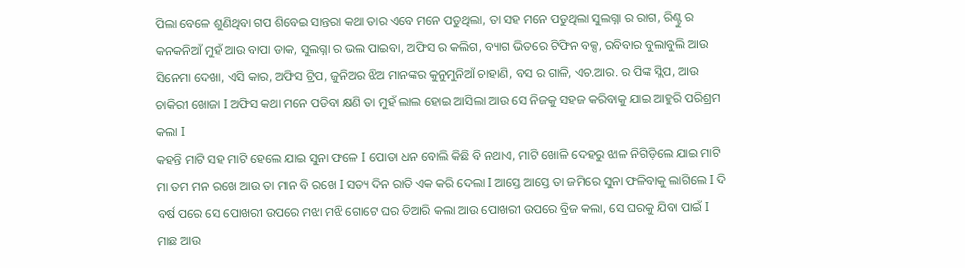ପିଲା ବେଳେ ଶୁଣିଥିବା ଗପ ଶିବେଇ ସାନ୍ତରା କଥା ତାର ଏବେ ମନେ ପଡୁଥିଲା, ତା ସହ ମନେ ପଡୁଥିଲା ସୁଲଗ୍ନା ର ରାଗ, ରିଣ୍ଟୁ ର କନକନିଆଁ ମୁହଁ ଆଉ ବାପା ଡାକ, ସୁଲଗ୍ନା ର ଭଲ ପାଇବା, ଅଫିସ ର କଲିଗ, ବ୍ୟାଗ ଭିତରେ ଟିଫିନ ବକ୍ସ, ରବିବାର ବୁଲାବୁଲି ଆଉ ସିନେମା ଦେଖା, ଏସି କାର, ଅଫିସ ଟ୍ରିପ, ଜୁନିଅର ଝିଅ ମାନଙ୍କର କୁନୁମୁନିଆଁ ଚାହାଣି, ବସ ର ଗାଳି, ଏଚ.ଆର. ର ପିଙ୍କ ସ୍ଲିପ, ଆଉ ଚାକିରୀ ଖୋଜା I ଅଫିସ କଥା ମନେ ପଡିବା କ୍ଷଣି ତା ମୁହଁ ଲାଲ ହୋଇ ଆସିଲା ଆଉ ସେ ନିଜକୁ ସହଜ କରିବାକୁ ଯାଇ ଆହୁରି ପରିଶ୍ରମ କଲା I
କହନ୍ତି ମାଟି ସହ ମାଟି ହେଲେ ଯାଇ ସୁନା ଫଳେ I ପୋତା ଧନ ବୋଲି କିଛି ବି ନଥାଏ, ମାଟି ଖୋଳି ଦେହରୁ ଝାଳ ନିଗିଡ଼ିଲେ ଯାଇ ମାଟି ମା ତମ ମନ ରଖେ ଆଉ ତା ମାନ ବି ରଖେ I ସତ୍ୟ ଦିନ ରାତି ଏକ କରି ଦେଲା I ଆସ୍ତେ ଆସ୍ତେ ତା ଜମିରେ ସୁନା ଫଳିବାକୁ ଲାଗିଲେ I ଦି ବର୍ଷ ପରେ ସେ ପୋଖରୀ ଉପରେ ମଝା ମଝି ଗୋଟେ ଘର ତିଆରି କଲା ଆଉ ପୋଖରୀ ଉପରେ ବ୍ରିଜ କଲା, ସେ ଘରକୁ ଯିବା ପାଇଁ I ମାଛ ଆଉ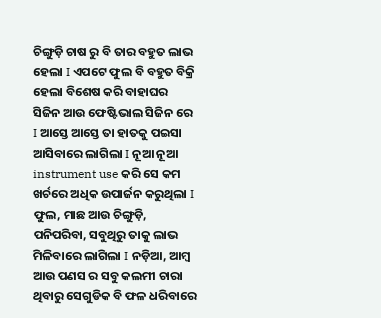ଚିଙ୍ଗୁଡ଼ି ଚାଷ ରୁ ବି ତାର ବହୁତ ଲାଭ ହେଲା I ଏପଟେ ଫୁଲ ବି ବହୁତ ବିକ୍ରି ହେଲା ବିଶେଷ କରି ବାହାଘର ସିଜିନ ଆଉ ଫେଷ୍ଟିଭାଲ ସିଜିନ ରେ I ଆସ୍ତେ ଆସ୍ତେ ତା ହାତକୁ ପଇସା ଆସିବାରେ ଲାଗିଲା I ନୂଆ ନୂଆ instrument use କରି ସେ କମ ଖର୍ଚରେ ଅଧିକ ଉପାର୍ଜନ କରୁଥିଲା I ଫୁଲ, ମାଛ ଆଉ ଚିଙ୍ଗୁଡ଼ି, ପନିପରିବା, ସବୁଥିରୁ ତାକୁ ଲାଭ ମିଳିବାରେ ଲାଗିଲା I ନଡ଼ିଆ, ଆମ୍ବ ଆଉ ପଣସ ର ସବୁ କଲମୀ ଚାରା ଥିବାରୁ ସେଗୁଡିକ ବି ଫଳ ଧରିବାରେ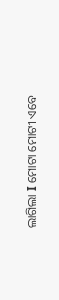ଲାଗିଲା I ମୋଟା ମୋଟୀ ଏବେ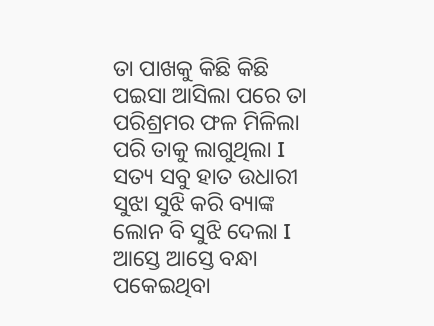ତା ପାଖକୁ କିଛି କିଛି ପଇସା ଆସିଲା ପରେ ତା ପରିଶ୍ରମର ଫଳ ମିଳିଲା ପରି ତାକୁ ଲାଗୁଥିଲା I ସତ୍ୟ ସବୁ ହାତ ଉଧାରୀ ସୁଝା ସୁଝି କରି ବ୍ୟାଙ୍କ ଲୋନ ବି ସୁଝି ଦେଲା I ଆସ୍ତେ ଆସ୍ତେ ବନ୍ଧା ପକେଇଥିବା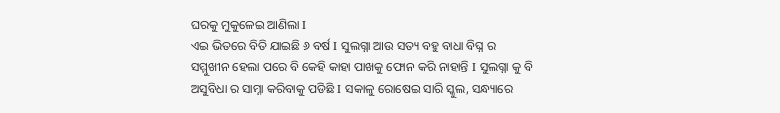ଘରକୁ ମୁକୁଳେଇ ଆଣିଲା I
ଏଇ ଭିତରେ ବିତି ଯାଇଛି ୬ ବର୍ଷ I ସୁଲଗ୍ନା ଆଉ ସତ୍ୟ ବହୁ ବାଧା ବିଘ୍ନ ର ସମ୍ମୁଖୀନ ହେଲା ପରେ ବି କେହି କାହା ପାଖକୁ ଫୋନ କରି ନାହାନ୍ତି I ସୁଲଗ୍ନା କୁ ବି ଅସୁବିଧା ର ସାମ୍ନା କରିବାକୁ ପଡିଛି I ସକାଳୁ ରୋଷେଇ ସାରି ସ୍କୁଲ, ସନ୍ଧ୍ୟାରେ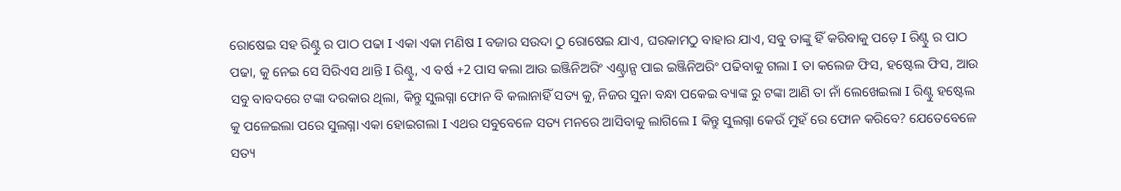ରୋଷେଇ ସହ ରିଣ୍ଟୁ ର ପାଠ ପଢା I ଏକା ଏକା ମଣିଷ I ବଜାର ସଉଦା ଠୁ ରୋଷେଇ ଯାଏ, ଘରକାମଠୁ ବାହାର ଯାଏ, ସବୁ ତାଙ୍କୁ ହିଁ କରିବାକୁ ପଡ଼େ I ରିଣ୍ଟୁ ର ପାଠ ପଢା, କୁ ନେଇ ସେ ସିରିଏସ ଥାନ୍ତି I ରିଣ୍ଟୁ, ଏ ବର୍ଷ +2 ପାସ କଲା ଆଉ ଇଞ୍ଜିନିଅରିଂ ଏଣ୍ଟ୍ରାନ୍ସ ପାଇ ଇଞ୍ଜିନିଅରିଂ ପଢିବାକୁ ଗଲା I ତା କଲେଜ ଫିସ, ହଷ୍ଟେଲ ଫିସ, ଆଉ ସବୁ ବାବଦରେ ଟଙ୍କା ଦରକାର ଥିଲା, କିନ୍ତୁ ସୁଲଗ୍ନା ଫୋନ ବି କଲାନାହିଁ ସତ୍ୟ କୁ, ନିଜର ସୁନା ବନ୍ଧା ପକେଇ ବ୍ୟାଙ୍କ ରୁ ଟଙ୍କା ଆଣି ତା ନାଁ ଲେଖେଇଲା I ରିଣ୍ଟୁ ହଷ୍ଟେଲ କୁ ପଳେଇଲା ପରେ ସୁଲଗ୍ନା ଏକା ହୋଇଗଲା I ଏଥର ସବୁବେଳେ ସତ୍ୟ ମନରେ ଆସିବାକୁ ଲାଗିଲେ I କିନ୍ତୁ ସୁଲଗ୍ନା କେଉଁ ମୁହଁ ରେ ଫୋନ କରିବେ? ଯେତେବେଳେ ସତ୍ୟ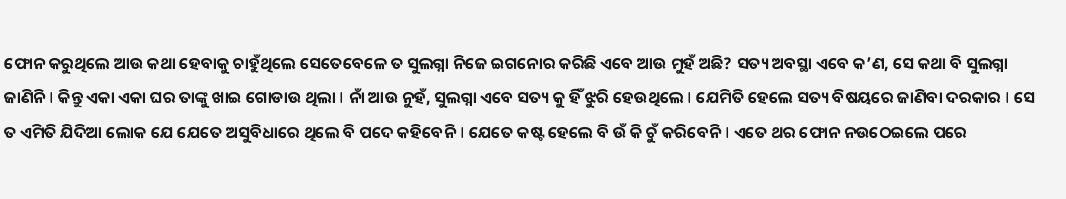ଫୋନ କରୁଥିଲେ ଆଉ କଥା ହେବାକୁ ଚାହୁଁଥିଲେ ସେତେବେଳେ ତ ସୁଲଗ୍ନା ନିଜେ ଇଗନୋର କରିଛି ଏବେ ଆଉ ମୁହଁ ଅଛି? ସତ୍ୟ ଅବସ୍ଥା ଏବେ କ’ଣ, ସେ କଥା ବି ସୁଲଗ୍ନା ଜାଣିନି I କିନ୍ତୁ ଏକା ଏକା ଘର ତାଙ୍କୁ ଖାଇ ଗୋଡାଉ ଥିଲା I ନାଁ ଆଉ ନୁହଁ, ସୁଲଗ୍ନା ଏବେ ସତ୍ୟ କୁ ହିଁ ଝୁରି ହେଉଥିଲେ I ଯେମିତି ହେଲେ ସତ୍ୟ ବିଷୟରେ ଜାଣିବା ଦରକାର I ସେ ତ ଏମିତି ଯିଦିଆ ଲୋକ ଯେ ଯେତେ ଅସୁବିଧାରେ ଥିଲେ ବି ପଦେ କହିବେନି I ଯେତେ କଷ୍ଟ ହେଲେ ବି ଉଁ କି ଚୁଁ କରିବେନି I ଏତେ ଥର ଫୋନ ନଉଠେଇଲେ ପରେ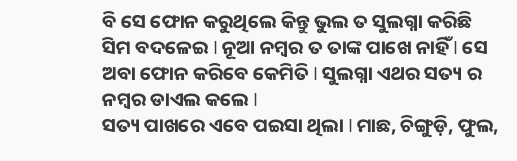ବି ସେ ଫୋନ କରୁଥିଲେ କିନ୍ତୁ ଭୁଲ ତ ସୁଲଗ୍ନା କରିଛି ସିମ ବଦଳେଇ I ନୂଆ ନମ୍ବର ତ ତାଙ୍କ ପାଖେ ନାହିଁ I ସେ ଅବା ଫୋନ କରିବେ କେମିତି I ସୁଲଗ୍ନା ଏଥର ସତ୍ୟ ର ନମ୍ବର ଡାଏଲ କଲେ I
ସତ୍ୟ ପାଖରେ ଏବେ ପଇସା ଥିଲା I ମାଛ, ଚିଙ୍ଗୁଡ଼ି, ଫୁଲ,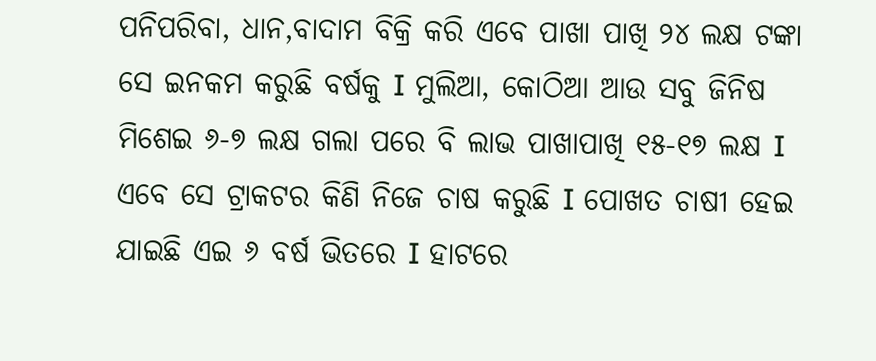ପନିପରିବା, ଧାନ,ବାଦାମ ବିକ୍ରି କରି ଏବେ ପାଖା ପାଖି ୨୪ ଲକ୍ଷ ଟଙ୍କା ସେ ଇନକମ କରୁଛି ବର୍ଷକୁ I ମୁଲିଆ, କୋଠିଆ ଆଉ ସବୁ ଜିନିଷ ମିଶେଇ ୬-୭ ଲକ୍ଷ ଗଲା ପରେ ବି ଲାଭ ପାଖାପାଖି ୧୫-୧୭ ଲକ୍ଷ I ଏବେ ସେ ଟ୍ରାକଟର କିଣି ନିଜେ ଚାଷ କରୁଛି I ପୋଖତ ଚାଷୀ ହେଇ ଯାଇଛି ଏଇ ୬ ବର୍ଷ ଭିତରେ I ହାଟରେ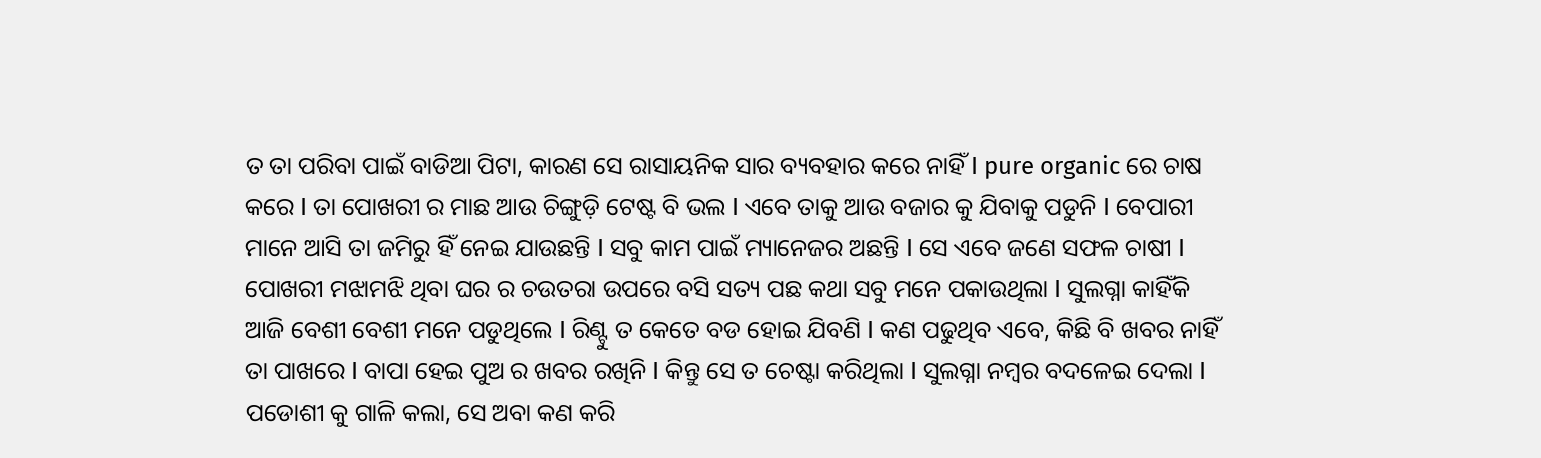ତ ତା ପରିବା ପାଇଁ ବାଡିଆ ପିଟା, କାରଣ ସେ ରାସାୟନିକ ସାର ବ୍ୟବହାର କରେ ନାହିଁ I pure organic ରେ ଚାଷ କରେ I ତା ପୋଖରୀ ର ମାଛ ଆଉ ଚିଙ୍ଗୁଡ଼ି ଟେଷ୍ଟ ବି ଭଲ I ଏବେ ତାକୁ ଆଉ ବଜାର କୁ ଯିବାକୁ ପଡୁନି I ବେପାରୀ ମାନେ ଆସି ତା ଜମିରୁ ହିଁ ନେଇ ଯାଉଛନ୍ତି I ସବୁ କାମ ପାଇଁ ମ୍ୟାନେଜର ଅଛନ୍ତି I ସେ ଏବେ ଜଣେ ସଫଳ ଚାଷୀ I
ପୋଖରୀ ମଝାମଝି ଥିବା ଘର ର ଚଉତରା ଉପରେ ବସି ସତ୍ୟ ପଛ କଥା ସବୁ ମନେ ପକାଉଥିଲା I ସୁଲଗ୍ନା କାହିଁକି ଆଜି ବେଶୀ ବେଶୀ ମନେ ପଡୁଥିଲେ I ରିଣ୍ଟୁ ତ କେତେ ବଡ ହୋଇ ଯିବଣି I କଣ ପଢୁଥିବ ଏବେ, କିଛି ବି ଖବର ନାହିଁ ତା ପାଖରେ I ବାପା ହେଇ ପୁଅ ର ଖବର ରଖିନି I କିନ୍ତୁ ସେ ତ ଚେଷ୍ଟା କରିଥିଲା I ସୁଲଗ୍ନା ନମ୍ବର ବଦଳେଇ ଦେଲା I ପଡୋଶୀ କୁ ଗାଳି କଲା, ସେ ଅବା କଣ କରି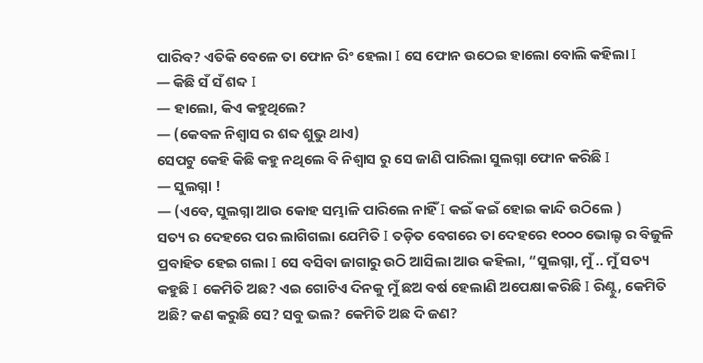ପାରିବ? ଏତିକି ବେଳେ ତା ଫୋନ ରିଂ ହେଲା I ସେ ଫୋନ ଉଠେଇ ହାଲୋ ବୋଲି କହିଲା I
— କିଛି ସଁ ସଁ ଶବ୍ଦ I
— ହାଲୋ, କିଏ କହୁଥିଲେ?
— (କେବଳ ନିଶ୍ୱାସ ର ଶବ୍ଦ ଶୁଭୁ ଥାଏ)
ସେପଟୁ କେହି କିଛି କହୁ ନଥିଲେ ବି ନିଶ୍ୱାସ ରୁ ସେ ଜାଣି ପାରିଲା ସୁଲଗ୍ନା ଫୋନ କରିଛି I
— ସୁଲଗ୍ନା !
— (ଏବେ, ସୁଲଗ୍ନା ଆଉ କୋହ ସମ୍ଭାଳି ପାରିଲେ ନାହିଁ I କଇଁ କଇଁ ହୋଇ କାନ୍ଦି ଉଠିଲେ )
ସତ୍ୟ ର ଦେହରେ ପର ଲାଗିଗଲା ଯେମିତି I ତଡ଼ିତ ବେଗରେ ତା ଦେହରେ ୧୦୦୦ ଭୋଲ୍ଟ ର ବିଜୁଳି ପ୍ରବାହିତ ହେଇ ଗଲା I ସେ ବସିବା ଜାଗାରୁ ଉଠି ଆସିଲା ଆଉ କହିଲା, “ସୁଲଗ୍ନା, ମୁଁ .. ମୁଁ ସତ୍ୟ କହୁଛି I କେମିତି ଅଛ? ଏଇ ଗୋଟିଏ ଦିନକୁ ମୁଁ ଛଅ ବର୍ଷ ହେଲାଣି ଅପେକ୍ଷା କରିଛି I ରିଣ୍ଟୁ, କେମିତି ଅଛି? କଣ କରୁଛି ସେ? ସବୁ ଭଲ? କେମିତି ଅଛ ଦି ଜଣ?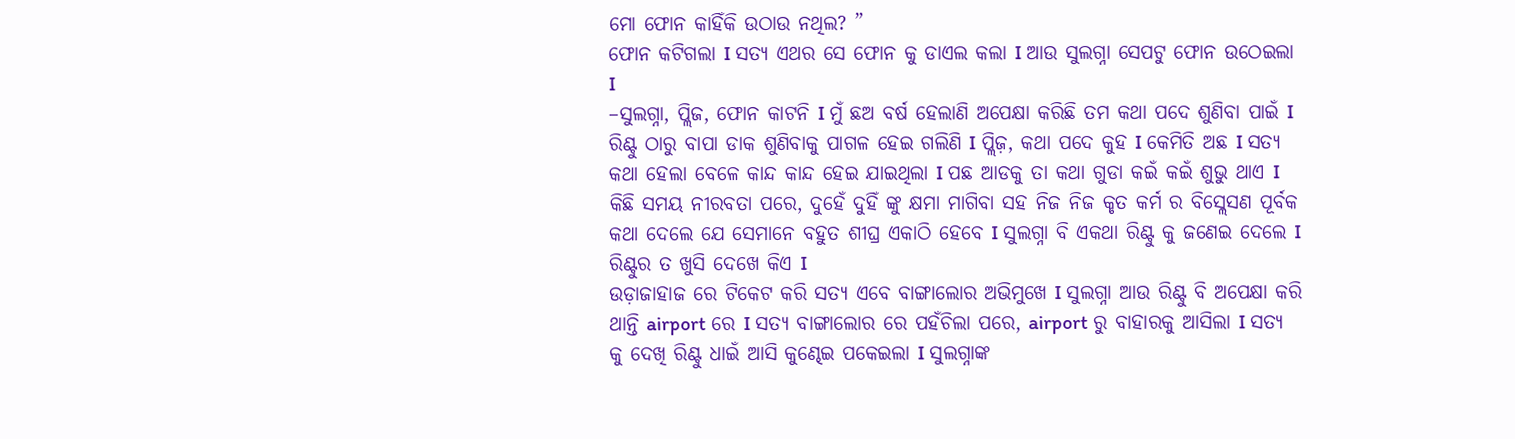ମୋ ଫୋନ କାହିଁକି ଉଠାଉ ନଥିଲ? ”
ଫୋନ କଟିଗଲା I ସତ୍ୟ ଏଥର ସେ ଫୋନ କୁ ଡାଏଲ କଲା I ଆଉ ସୁଲଗ୍ନା ସେପଟୁ ଫୋନ ଉଠେଇଲା I
–ସୁଲଗ୍ନା, ପ୍ଲିଜ, ଫୋନ କାଟନି I ମୁଁ ଛଅ ବର୍ଷ ହେଲାଣି ଅପେକ୍ଷା କରିଛି ତମ କଥା ପଦେ ଶୁଣିବା ପାଇଁ I ରିଣ୍ଟୁ ଠାରୁ ବାପା ଡାକ ଶୁଣିବାକୁ ପାଗଳ ହେଇ ଗଲିଣି I ପ୍ଲିଜ଼, କଥା ପଦେ କୁହ I କେମିତି ଅଛ I ସତ୍ୟ କଥା ହେଲା ବେଳେ କାନ୍ଦ କାନ୍ଦ ହେଇ ଯାଇଥିଲା I ପଛ ଆଡକୁ ତା କଥା ଗୁଡା କଇଁ କଇଁ ଶୁଭୁ ଥାଏ I
କିଛି ସମୟ ନୀରବତା ପରେ, ଦୁହେଁ ଦୁହିଁ ଙ୍କୁ କ୍ଷମା ମାଗିବା ସହ ନିଜ ନିଜ କୃତ କର୍ମ ର ବିସ୍ଲେସଣ ପୂର୍ବକ କଥା ଦେଲେ ଯେ ସେମାନେ ବହୁତ ଶୀଘ୍ର ଏକାଠି ହେବେ I ସୁଲଗ୍ନା ବି ଏକଥା ରିଣ୍ଟୁ କୁ ଜଣେଇ ଦେଲେ I ରିଣ୍ଟୁର ତ ଖୁସି ଦେଖେ କିଏ I
ଉଡ଼ାଜାହାଜ ରେ ଟିକେଟ କରି ସତ୍ୟ ଏବେ ବାଙ୍ଗାଲୋର ଅଭିମୁଖେ I ସୁଲଗ୍ନା ଆଉ ରିଣ୍ଟୁ ବି ଅପେକ୍ଷା କରି ଥାନ୍ତି airport ରେ I ସତ୍ୟ ବାଙ୍ଗାଲୋର ରେ ପହଁଚିଲା ପରେ, airport ରୁ ବାହାରକୁ ଆସିଲା I ସତ୍ୟ କୁ ଦେଖି ରିଣ୍ଟୁ ଧାଇଁ ଆସି କୁଣ୍ଢେଇ ପକେଇଲା I ସୁଲଗ୍ନାଙ୍କ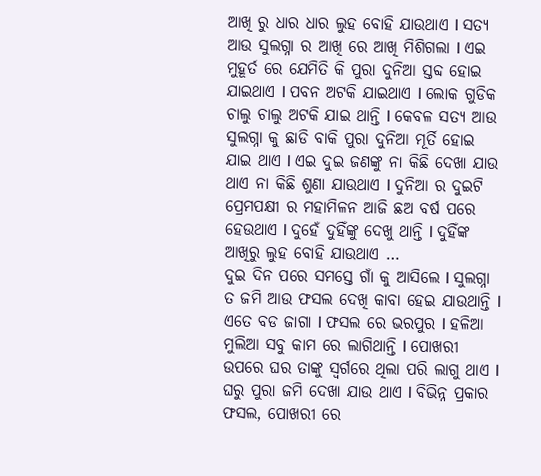ଆଖି ରୁ ଧାର ଧାର ଲୁହ ବୋହି ଯାଉଥାଏ I ସତ୍ୟ ଆଉ ସୁଲଗ୍ନା ର ଆଖି ରେ ଆଖି ମିଶିଗଲା I ଏଇ ମୁହୂର୍ତ ରେ ଯେମିତି କି ପୁରା ଦୁନିଆ ସ୍ତବ୍ଦ ହୋଇ ଯାଇଥାଏ I ପବନ ଅଟକି ଯାଇଥାଏ I ଲୋକ ଗୁଡିକ ଚାଲୁ ଚାଲୁ ଅଟକି ଯାଇ ଥାନ୍ତି I କେବଳ ସତ୍ୟ ଆଉ ସୁଲଗ୍ନା କୁ ଛାଡି ବାକି ପୁରା ଦୁନିଆ ମୂର୍ତି ହୋଇ ଯାଇ ଥାଏ I ଏଇ ଦୁଇ ଜଣଙ୍କୁ ନା କିଛି ଦେଖା ଯାଉ ଥାଏ ନା କିଛି ଶୁଣା ଯାଉଥାଏ I ଦୁନିଆ ର ଦୁଇଟି ପ୍ରେମପକ୍ଷୀ ର ମହାମିଳନ ଆଜି ଛଅ ବର୍ଷ ପରେ ହେଉଥାଏ I ଦୁହେଁ ଦୁହିଁଙ୍କୁ ଦେଖୁ ଥାନ୍ତି I ଦୁହିଁଙ୍କ ଆଖିରୁ ଲୁହ ବୋହି ଯାଉଥାଏ …
ଦୁଇ ଦିନ ପରେ ସମସ୍ତେ ଗାଁ କୁ ଆସିଲେ I ସୁଲଗ୍ନା ତ ଜମି ଆଉ ଫସଲ ଦେଖି କାବା ହେଇ ଯାଉଥାନ୍ତି I ଏତେ ବଡ ଜାଗା I ଫସଲ ରେ ଭରପୁର I ହଳିଆ ମୁଲିଆ ସବୁ କାମ ରେ ଲାଗିଥାନ୍ତି I ପୋଖରୀ ଉପରେ ଘର ତାଙ୍କୁ ସ୍ୱର୍ଗରେ ଥିଲା ପରି ଲାଗୁ ଥାଏ I ଘରୁ ପୁରା ଜମି ଦେଖା ଯାଉ ଥାଏ I ବିଭିନ୍ନ ପ୍ରକାର ଫସଲ, ପୋଖରୀ ରେ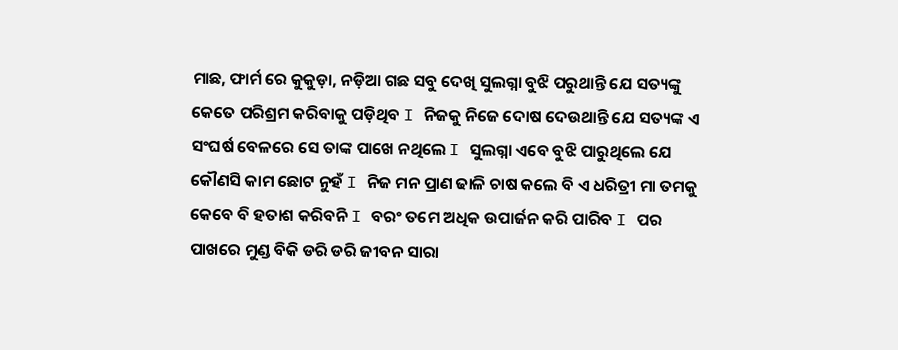ମାଛ, ଫାର୍ମ ରେ କୁକୁଡ଼ା, ନଡ଼ିଆ ଗଛ ସବୁ ଦେଖି ସୁଲଗ୍ନା ବୁଝି ପରୁଥାନ୍ତି ଯେ ସତ୍ୟଙ୍କୁ କେତେ ପରିଶ୍ରମ କରିବାକୁ ପଡ଼ିଥିବ I ନିଜକୁ ନିଜେ ଦୋଷ ଦେଉଥାନ୍ତି ଯେ ସତ୍ୟଙ୍କ ଏ ସଂଘର୍ଷ ବେଳରେ ସେ ତାଙ୍କ ପାଖେ ନଥିଲେ I ସୁଲଗ୍ନା ଏବେ ବୁଝି ପାରୁଥିଲେ ଯେ କୌଣସି କାମ ଛୋଟ ନୁହଁ I ନିଜ ମନ ପ୍ରାଣ ଢାଳି ଚାଷ କଲେ ବି ଏ ଧରିତ୍ରୀ ମା ତମକୁ କେବେ ବି ହତାଶ କରିବନି I ବରଂ ତମେ ଅଧିକ ଉପାର୍ଜନ କରି ପାରିବ I ପର ପାଖରେ ମୁଣ୍ଡ ବିକି ଡରି ଡରି ଜୀବନ ସାରା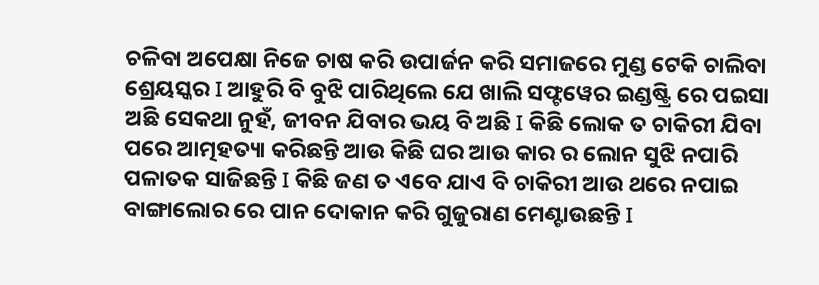ଚଳିବା ଅପେକ୍ଷା ନିଜେ ଚାଷ କରି ଉପାର୍ଜନ କରି ସମାଜରେ ମୁଣ୍ଡ ଟେକି ଚାଲିବା ଶ୍ରେୟସ୍କର I ଆହୁରି ବି ବୁଝି ପାରିଥିଲେ ଯେ ଖାଲି ସଫ୍ଟୱେର ଇଣ୍ଡଷ୍ଟ୍ରି ରେ ପଇସା ଅଛି ସେକଥା ନୁହଁ, ଜୀବନ ଯିବାର ଭୟ ବି ଅଛି I କିଛି ଲୋକ ତ ଚାକିରୀ ଯିବା ପରେ ଆତ୍ମହତ୍ୟା କରିଛନ୍ତି ଆଉ କିଛି ଘର ଆଉ କାର ର ଲୋନ ସୁଝି ନପାରି ପଳାତକ ସାଜିଛନ୍ତି I କିଛି ଜଣ ତ ଏବେ ଯାଏ ବି ଚାକିରୀ ଆଉ ଥରେ ନପାଇ ବାଙ୍ଗାଲୋର ରେ ପାନ ଦୋକାନ କରି ଗୁଜୁରାଣ ମେଣ୍ଟାଉଛନ୍ତି I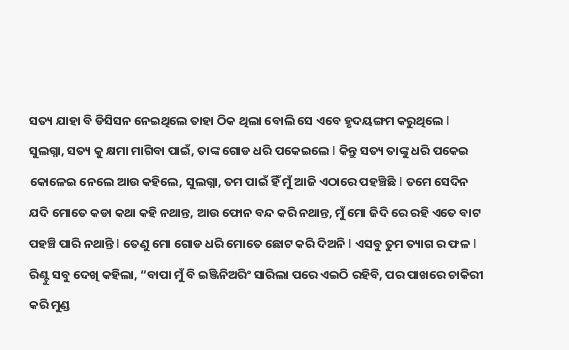ସତ୍ୟ ଯାହା ବି ଡିସିସନ ନେଇଥିଲେ ତାହା ଠିକ ଥିଲା ବୋଲି ସେ ଏବେ ହୃଦୟଙ୍ଗମ କରୁଥିଲେ I
ସୁଲଗ୍ନା, ସତ୍ୟ କୁ କ୍ଷମା ମାଗିବା ପାଇଁ, ତାଙ୍କ ଗୋଡ ଧରି ପକେଇଲେ I କିନ୍ତୁ ସତ୍ୟ ତାଙ୍କୁ ଧରି ପକେଇ କୋଳେଇ ନେଲେ ଆଉ କହିଲେ, ସୁଲଗ୍ନା, ତମ ପାଇଁ ହିଁ ମୁଁ ଆଜି ଏଠାରେ ପହଞ୍ଚିଛି I ତମେ ସେଦିନ ଯଦି ମୋତେ କଡା କଥା କହି ନଥାନ୍ତ, ଆଉ ଫୋନ ବନ୍ଦ କରି ନଥାନ୍ତ, ମୁଁ ମୋ ଜିଦି ରେ ରହି ଏତେ ବାଟ ପହଞ୍ଚି ପାରି ନଥାନ୍ତି I ତେଣୁ ମୋ ଗୋଡ ଧରି ମୋତେ ଛୋଟ କରି ଦିଅନି I ଏସବୁ ତୁମ ତ୍ୟାଗ ର ଫଳ I
ରିଣ୍ଟୁ ସବୁ ଦେଖି କହିଲା, “ବାପା ମୁଁ ବି ଇଞ୍ଜିନିଅରିଂ ସାରିଲା ପରେ ଏଇଠି ରହିବି, ପର ପାଖରେ ଚାକିରୀ କରି ମୁଣ୍ଡ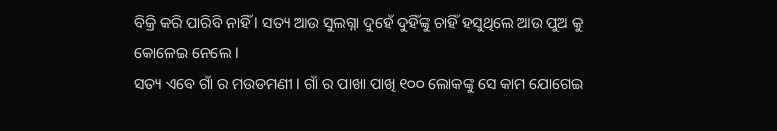ବିକ୍ରି କରି ପାରିବି ନାହିଁ I ସତ୍ୟ ଆଉ ସୁଲଗ୍ନା ଦୁହେଁ ଦୁହିଁଙ୍କୁ ଚାହିଁ ହସୁଥିଲେ ଆଉ ପୁଅ କୁ କୋଳେଇ ନେଲେ I
ସତ୍ୟ ଏବେ ଗାଁ ର ମଉଡମଣୀ I ଗାଁ ର ପାଖା ପାଖି ୧୦୦ ଲୋକଙ୍କୁ ସେ କାମ ଯୋଗେଇ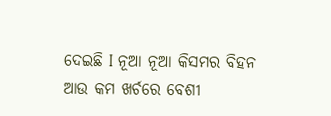ଦେଇଛି I ନୂଆ ନୂଆ କିସମର ବିହନ ଆଉ କମ ଖର୍ଚରେ ବେଶୀ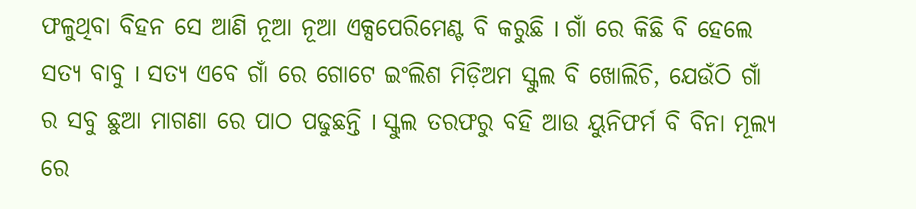ଫଳୁଥିବା ବିହନ ସେ ଆଣି ନୂଆ ନୂଆ ଏକ୍ସପେରିମେଣ୍ଟ ବି କରୁଛି I ଗାଁ ରେ କିଛି ବି ହେଲେ ସତ୍ୟ ବାବୁ I ସତ୍ୟ ଏବେ ଗାଁ ରେ ଗୋଟେ ଇଂଲିଶ ମିଡ଼ିଅମ ସ୍କୁଲ ବି ଖୋଲିଚି, ଯେଉଁଠି ଗାଁ ର ସବୁ ଛୁଆ ମାଗଣା ରେ ପାଠ ପଢୁଛନ୍ତି I ସ୍କୁଲ ତରଫରୁ ବହି ଆଉ ୟୁନିଫର୍ମ ବି ବିନା ମୂଲ୍ୟ ରେ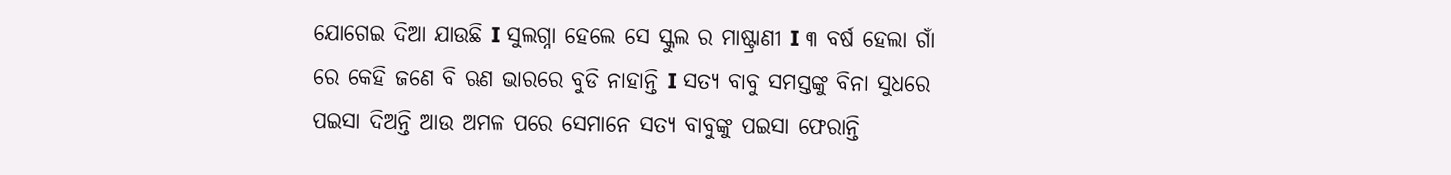ଯୋଗେଇ ଦିଆ ଯାଉଛି I ସୁଲଗ୍ନା ହେଲେ ସେ ସ୍କୁଲ ର ମାଷ୍ଟ୍ରାଣୀ I ୩ ବର୍ଷ ହେଲା ଗାଁ ରେ କେହି ଜଣେ ବି ଋଣ ଭାରରେ ବୁଡି ନାହାନ୍ତି I ସତ୍ୟ ବାବୁ ସମସ୍ତଙ୍କୁ ବିନା ସୁଧରେ ପଇସା ଦିଅନ୍ତି ଆଉ ଅମଳ ପରେ ସେମାନେ ସତ୍ୟ ବାବୁଙ୍କୁ ପଇସା ଫେରାନ୍ତି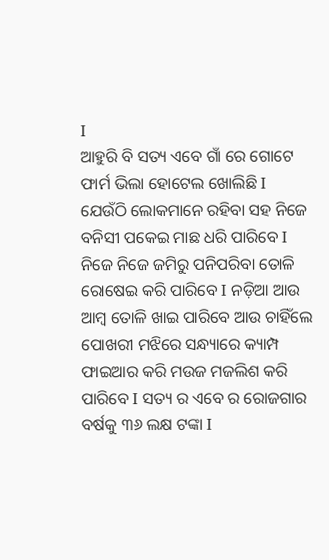I
ଆହୁରି ବି ସତ୍ୟ ଏବେ ଗାଁ ରେ ଗୋଟେ ଫାର୍ମ ଭିଲା ହୋଟେଲ ଖୋଲିଛି I ଯେଉଁଠି ଲୋକମାନେ ରହିବା ସହ ନିଜେ ବନିସୀ ପକେଇ ମାଛ ଧରି ପାରିବେ I ନିଜେ ନିଜେ ଜମିରୁ ପନିପରିବା ତୋଳି ରୋଷେଇ କରି ପାରିବେ I ନଡ଼ିଆ ଆଉ ଆମ୍ବ ତୋଳି ଖାଇ ପାରିବେ ଆଉ ଚାହିଁଲେ ପୋଖରୀ ମଝିରେ ସନ୍ଧ୍ୟାରେ କ୍ୟାମ୍ପ ଫାଇଆର କରି ମଉଜ ମଜଲିଶ କରି ପାରିବେ I ସତ୍ୟ ର ଏବେ ର ରୋଜଗାର ବର୍ଷକୁ ୩୬ ଲକ୍ଷ ଟଙ୍କା I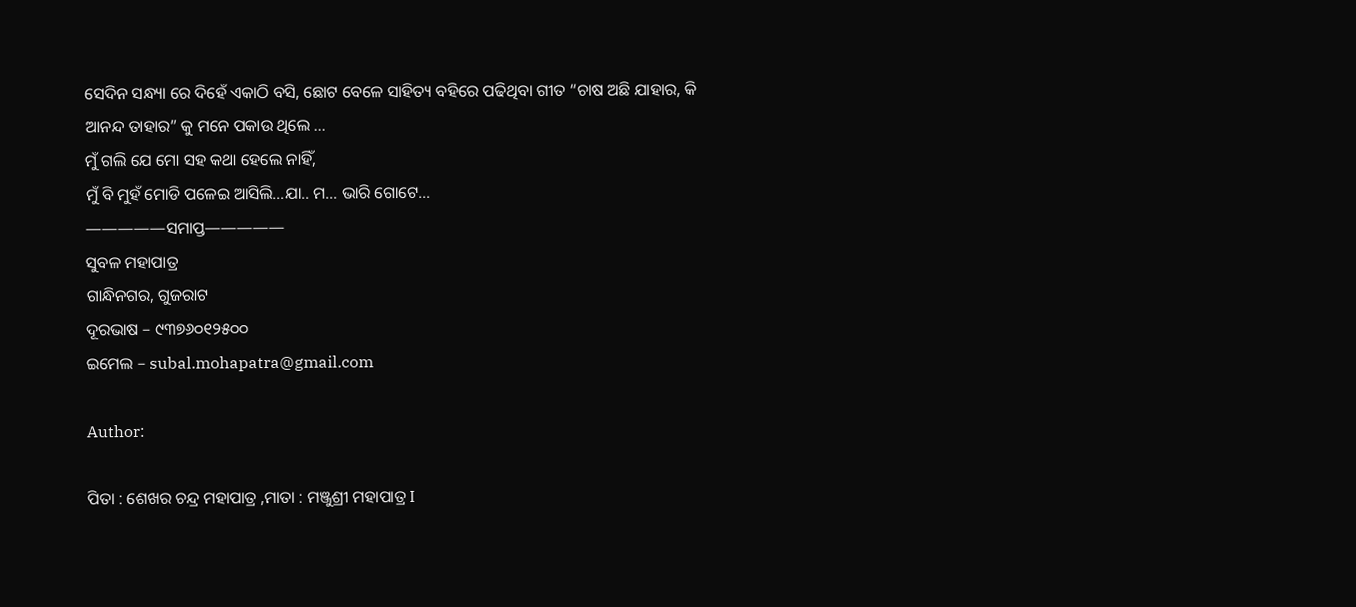ସେଦିନ ସନ୍ଧ୍ୟା ରେ ଦିହେଁ ଏକାଠି ବସି, ଛୋଟ ବେଳେ ସାହିତ୍ୟ ବହିରେ ପଢିଥିବା ଗୀତ “ଚାଷ ଅଛି ଯାହାର, କି ଆନନ୍ଦ ତାହାର” କୁ ମନେ ପକାଉ ଥିଲେ …
ମୁଁ ଗଲି ଯେ ମୋ ସହ କଥା ହେଲେ ନାହିଁ,
ମୁଁ ବି ମୁହଁ ମୋଡି ପଳେଇ ଆସିଲି…ଯା.. ମ… ଭାରି ଗୋଟେ…
—————ସମାପ୍ତ—————
ସୁବଳ ମହାପାତ୍ର
ଗାନ୍ଧିନଗର, ଗୁଜରାଟ
ଦୂରଭାଷ – ୯୩୭୬୦୧୨୫୦୦
ଇମେଲ – subal.mohapatra@gmail.com

Author:

ପିତା : ଶେଖର ଚନ୍ଦ୍ର ମହାପାତ୍ର ,ମାତା : ମଞ୍ଜୁଶ୍ରୀ ମହାପାତ୍ର I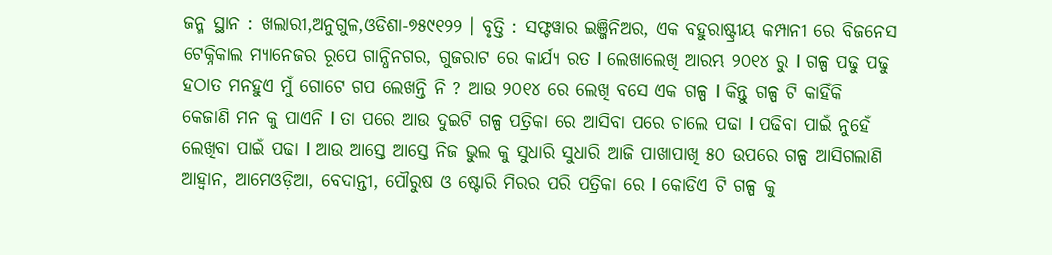ଜନ୍ମ ସ୍ଥାନ : ଖଲାରୀ,ଅନୁଗୁଳ,ଓଡିଶା-୭୫୯୧୨୨ । ବୃତ୍ତି : ସଫ୍ଟୱାର ଇଞ୍ଜିନିଅର, ଏକ ବହୁରାଷ୍ଟ୍ରୀୟ କମ୍ପାନୀ ରେ ବିଜନେସ ଟେକ୍ନିକାଲ ମ୍ୟାନେଜର ରୂପେ ଗାନ୍ଧିନଗର, ଗୁଜରାଟ ରେ କାର୍ଯ୍ୟ ରତ I ଲେଖାଲେଖି ଆରମ୍ଭ ୨୦୧୪ ରୁ I ଗଳ୍ପ ପଢୁ ପଢୁ ହଠାତ ମନହୁଏ ମୁଁ ଗୋଟେ ଗପ ଲେଖନ୍ତି ନି ? ଆଉ ୨୦୧୪ ରେ ଲେଖି ବସେ ଏକ ଗଳ୍ପ I କିନ୍ତୁ ଗଳ୍ପ ଟି କାହିଁକି କେଜାଣି ମନ କୁ ପାଏନି I ତା ପରେ ଆଉ ଦୁଇଟି ଗଳ୍ପ ପତ୍ରିକା ରେ ଆସିବା ପରେ ଚାଲେ ପଢା I ପଢିବା ପାଇଁ ନୁହେଁ ଲେଖିବା ପାଇଁ ପଢା I ଆଉ ଆସ୍ତେ ଆସ୍ତେ ନିଜ ଭୁଲ କୁ ସୁଧାରି ସୁଧାରି ଆଜି ପାଖାପାଖି ୫୦ ଉପରେ ଗଳ୍ପ ଆସିଗଲାଣି ଆହ୍ବାନ, ଆମେଓଡ଼ିଆ, ବେଦାନ୍ତୀ, ପୌରୁଷ ଓ ଷ୍ଟୋରି ମିରର ପରି ପତ୍ରିକା ରେ I କୋଡିଏ ଟି ଗଳ୍ପ କୁ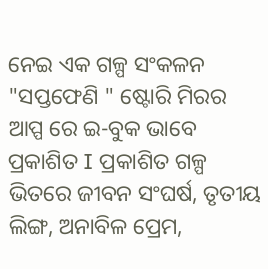ନେଇ ଏକ ଗଳ୍ପ ସଂକଳନ "ସପ୍ତଫେଣି " ଷ୍ଟୋରି ମିରର ଆପ୍ପ ରେ ଇ-ବୁକ ଭାବେ ପ୍ରକାଶିତ I ପ୍ରକାଶିତ ଗଳ୍ପ ଭିତରେ ଜୀବନ ସଂଘର୍ଷ, ତୃତୀୟ ଲିଙ୍ଗ, ଅନାବିଳ ପ୍ରେମ,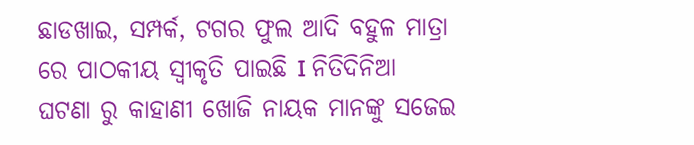ଛାଡଖାଇ, ସମ୍ପର୍କ, ଟଗର ଫୁଲ ଆଦି ବହୁଳ ମାତ୍ରା ରେ ପାଠକୀୟ ସ୍ୱୀକୃତି ପାଇଛି I ନିତିଦିନିଆ ଘଟଣା ରୁ କାହାଣୀ ଖୋଜି ନାୟକ ମାନଙ୍କୁ ସଜେଇ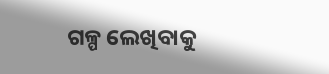ଗଳ୍ପ ଲେଖିବାକୁ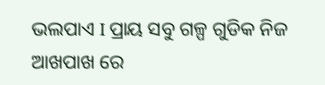ଭଲପାଏ I ପ୍ରାୟ ସବୁ ଗଳ୍ପ ଗୁଡିକ ନିଜ ଆଖପାଖ ରେ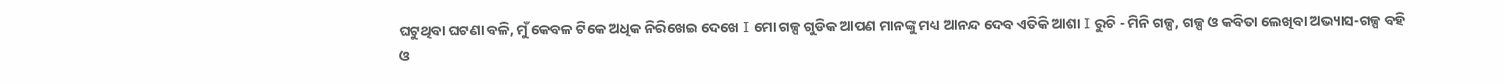ଘଟୁଥିବା ଘଟଣା ବଳି, ମୁଁ କେବଳ ଟିକେ ଅଧିକ ନିରିଖେଇ ଦେଖେ I ମୋ ଗଳ୍ପ ଗୁଡିକ ଆପଣ ମାନଙ୍କୁ ମଧ୍ୟ ଆନନ୍ଦ ଦେବ ଏତିକି ଆଶା I ରୁଚି - ମିନି ଗଳ୍ପ, ଗଳ୍ପ ଓ କବିତା ଲେଖିବା ଅଭ୍ୟାସ-ଗଳ୍ପ ବହି ଓ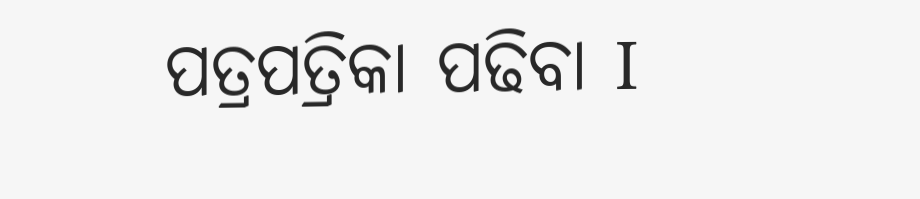ପତ୍ରପତ୍ରିକା ପଢିବା I